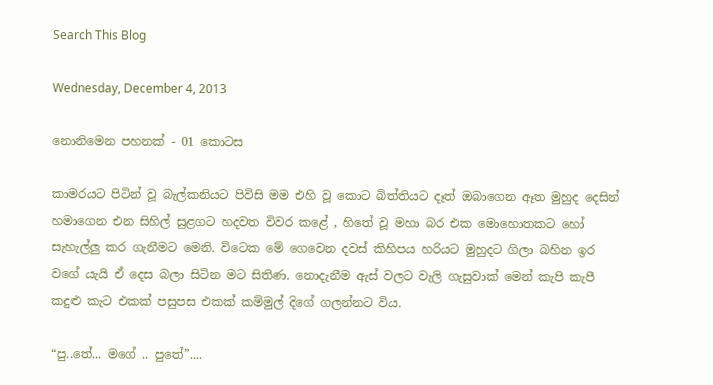Search This Blog

Wednesday, December 4, 2013

නොනිමෙන පහනක් - 01 කොටස

කාමරයට පිටින් වූ බැල්කනියට පිවිසි මම එහි වූ කොට බිත්තියට දෑත් ඔබාගෙන ඈත මුහුද දෙසින් හමාගෙන එන සිහිල් සුළගට හදවත විවර කළේ , හිතේ වූ මහා බර එක මොහොතකට හෝ සැහැල්ලු කර ගැනීමට මෙනි. විටෙක මේ ගෙවෙන දවස් කිහිපය හරියට මුහුදට ගිලා බහින ඉර වගේ යැයි ඒ දෙස බලා සිටින මට සිතිණ. නොදැනීම ඇස් වලට වැලි ගැසුවාක් මෙන් කැපි කැපී කදුළු කැට එකක් පසුපස එකක් කම්මුල් දිගේ ගලන්නට විය.

“පු..තේ... මගේ .. පුතේ”....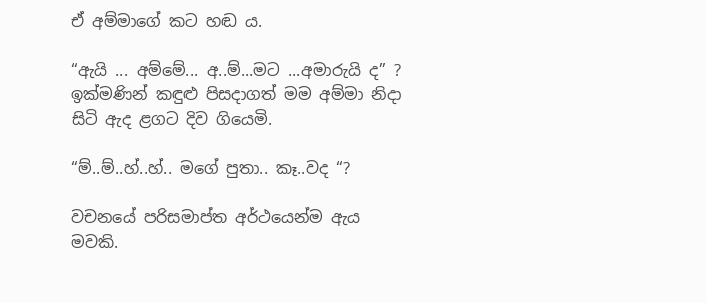ඒ අම්මාගේ කට හඬ ය.

“ඇයි ... අම්මේ... අ..ම්...මට ...අමාරුයි ද” ? ඉක්මණින් කඳුළු පිසදාගත් මම අම්මා නිදා සිටි ඇද ළගට දිව ගියෙමි.

“ම්..ම්..හ්..හ්.. මගේ පුතා.. කෑ..වද “?

වචනයේ පරිසමාප්ත අර්ථයෙන්ම ඇය මවකි.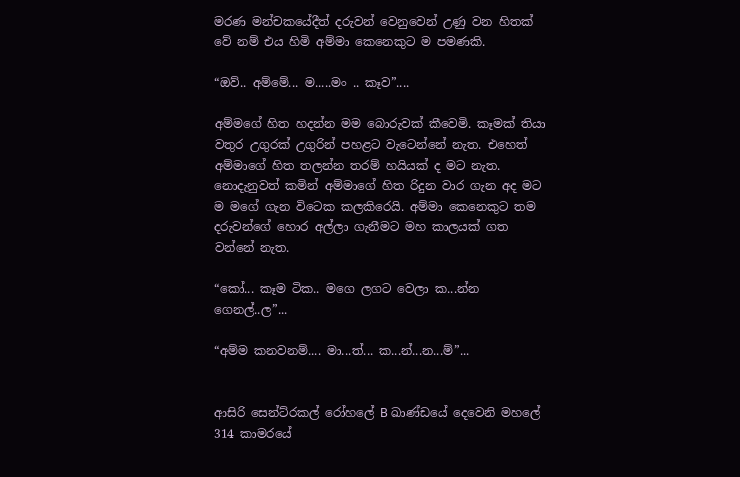මරණ මන්චකයේදීත් දරුවන් වෙනුවෙන් උණු වන හිතක් වේ නම් එය හිමි අම්මා කෙනෙකුට ම පමණකි.

“ඔව්.. අම්මේ... ම.....මං .. කෑව”....

අම්මගේ හිත හදන්න මම බොරුවක් කීවෙමි. කෑමක් තියා වතුර උගුරක් උගුරින් පහළට වැටෙන්නේ නැත. එහෙත් අම්මාගේ හිත තලන්න තරම් හයියක් ද මට නැත. නොදැනුවත් කමින් අම්මාගේ හිත රිදුන වාර ගැන අද මට ම මගේ ගැන විටෙක කලකිරෙයි. අම්මා කෙනෙකුට තම දරුවන්ගේ හොර අල්ලා ගැනීමට මහ කාලයක් ගත වන්නේ නැත.

“කෝ... කෑම ටික.. මගෙ ලගට වෙලා ක...න්න ගෙනල්..ල”...

“අම්ම කනවනම්.... මා...ත්... ක...න්...න...ම්”...


ආසිරි සෙන්ට්රකල් රෝහලේ B ඛාණ්ඩයේ දෙවෙනි මහලේ 314 කාමරයේ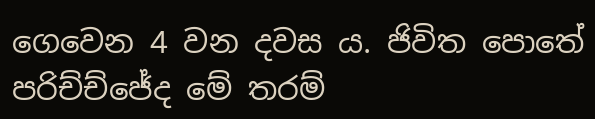ගෙවෙන 4 වන දවස ය. ජිවිත පොතේ පරිච්ච්ජේද මේ තරම්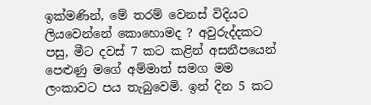ඉක්මණින්, මේ තරම් වෙනස් විදියට ලියවෙන්නේ කොහොමද ? අවුරුද්දකට පසු, මීට දවස් 7 කට කළින් අසනීපයෙන් පෙළුණු මගේ අම්මාත් සමග මම ලංකාවට පය තැබුවෙමි. ඉන් දින 5 කට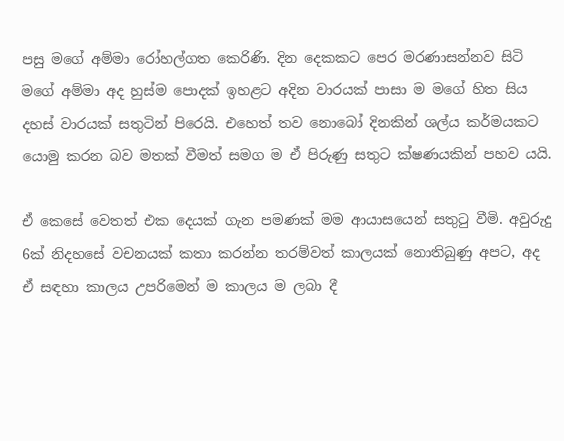පසු මගේ අම්මා රෝහල්ගත කෙරිණි. දින දෙකකට පෙර මරණාසන්නව සිටි මගේ අම්මා අද හුස්ම පොදක් ඉහළට අදින වාරයක් පාසා ම මගේ හිත සිය දහස් වාරයක් සතුටින් පිරෙයි. එහෙත් තව නොබෝ දිනකින් ශල්ය කර්මයකට යොමු කරන බව මතක් වීමත් සමග ම ඒ පිරුණු සතුට ක්ෂණයකින් පහව යයි.

ඒ කෙසේ වෙතත් එක දෙයක් ගැන පමණක් මම ආයාසයෙන් සතුටු වීමි. අවුරුදු 6ක් නිදහසේ වචනයක් කතා කරන්න තරම්වත් කාලයක් නොතිබුණු අපට, අද ඒ සඳහා කාලය උපරිමෙන් ම කාලය ම ලබා දී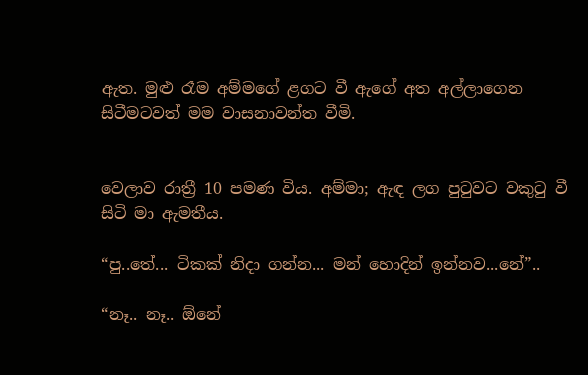ඇත. මුළු රෑම අම්මගේ ළගට වී ඇගේ අත අල්ලාගෙන සිටීමටවත් මම වාසනාවන්ත වීමි.


වෙලාව රාත්‍රී 10 පමණ විය. අම්මා; ඇඳ ලග පුටුවට වකුටු වී සිටි මා ඇමතීය.

“පු..තේ... ටිකක් නිදා ගන්න... මන් හොදින් ඉන්නව...නේ”..

“නෑ.. නෑ.. ඕනේ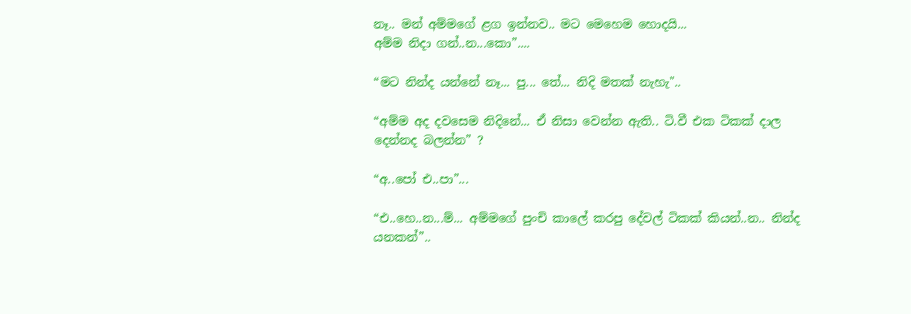නෑ.. මන් අම්මගේ ළග ඉන්නව.. මට මෙහෙම හොදයි...
අම්ම නිදා ගන්..න...කො”....

“මට නින්ද යන්නේ නෑ... පු... තේ... නිදි මතක් නැහැ"..

“අම්ම අද දවසෙම නිදිනේ... ඒ නිසා වෙන්න ඇති.. ටි.වී එක ටිකක් දාල දෙන්නද බලන්න” ?

“අ..පෝ එ..පා”...

“එ..හෙ..න...ම්... අම්මගේ පුංචි කාලේ කරපු දේවල් ටිකක් කියන්..න.. නින්ද යනකන්”..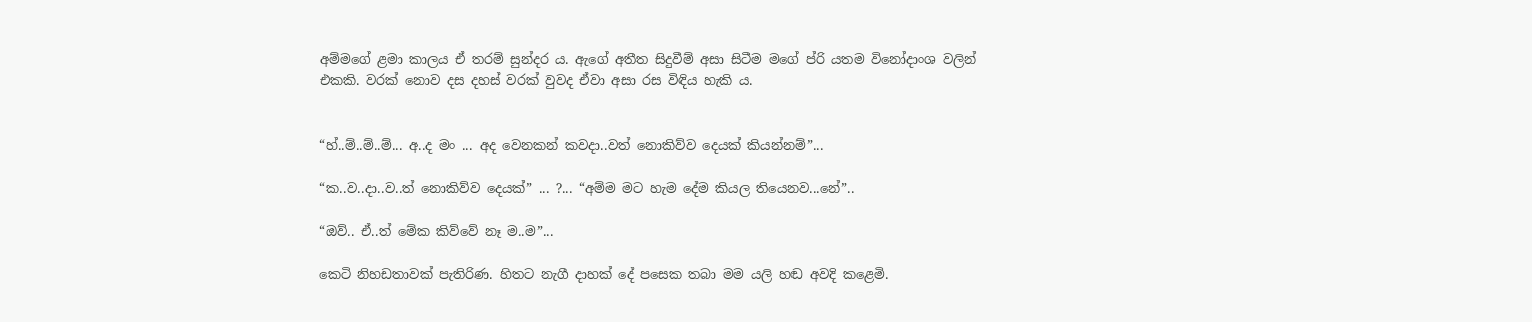අම්මගේ ළමා කාලය ඒ තරම් සුන්දර ය. ඇගේ අතීත සිදුවීම් අසා සිටීම මගේ ප්රි යතම විනෝදාංශ වලින් එකකි. වරක් නොව දස දහස් වරක් වුවද ඒවා අසා රස විඳිය හැකි ය.


“හ්..ම්..ම්..ම්... අ..ද මං ... අද වෙනකන් කවදා..වත් නොකිව්ව දෙයක් කියන්නම්”...

“ක..ව..දා..ව..ත් නොකිව්ව දෙයක්” ... ?... “අම්ම මට හැම දේම කියල තියෙනව...නේ”..

“ඔව්.. ඒ..ත් මේක කිව්වේ නෑ ම..ම”...

කෙටි නිහඩතාවක් පැතිරිණ. හිතට නැගී දාහක් දේ පසෙක තබා මම යලි හඬ අවදි කළෙමි.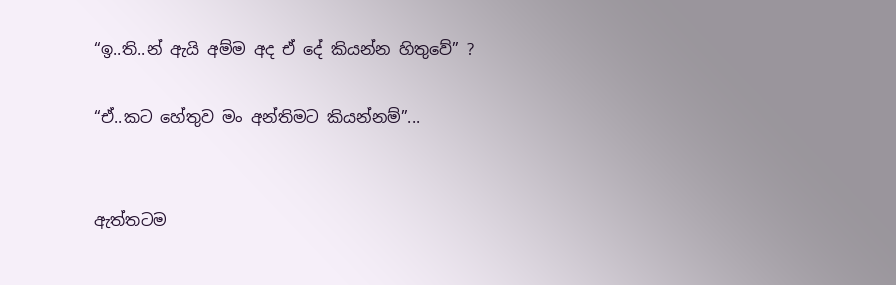“ඉ..ති..න් ඇයි අම්ම අද ඒ දේ කියන්න හිතුවේ” ?

“ඒ..කට හේතුව මං අන්තිමට කියන්නම්”...


ඇත්තටම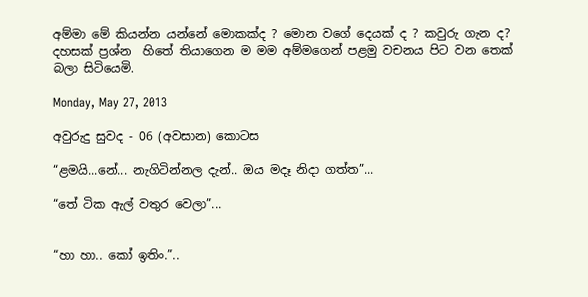අම්මා මේ කියන්න යන්නේ මොකක්ද ? මොන වගේ දෙයක් ද ? කවුරු ගැන ද? දහසක් ප්‍රශ්න  හිතේ තියාගෙන ම මම අම්මගෙන් පළමු වචනය පිට වන තෙක් බලා සිටියෙමි.

Monday, May 27, 2013

අවුරුදු සුවද - 06 (අවසාන) කොටස

“ළමයි...නේ... නැගිටින්නල දැන්.. ඔය මදෑ නිදා ගත්ත”...

“තේ ටික ඇල් වතුර වෙලා”...


“හා හා.. කෝ ඉතිං.”..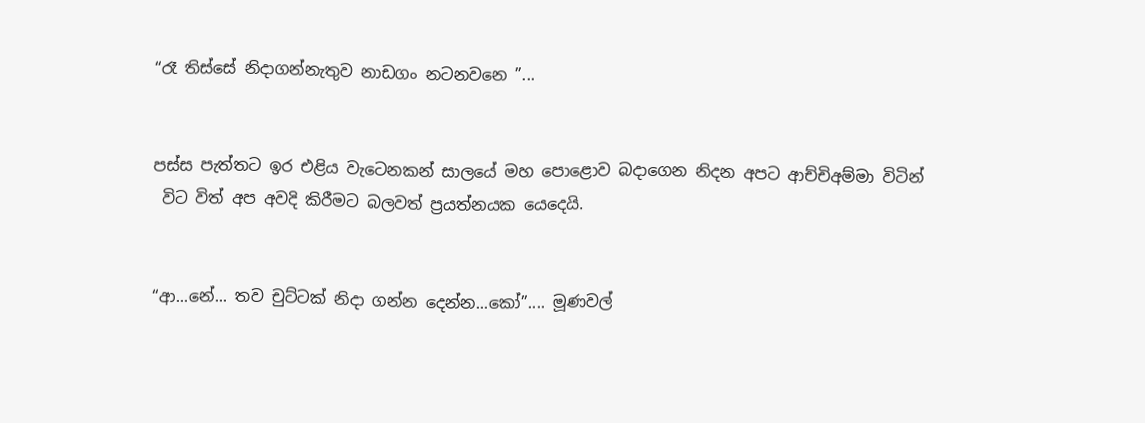“රෑ තිස්සේ නිදාගන්නැතුව නාඩගං නටනවනෙ ”...


පස්ස පැත්තට ඉර එළිය වැටෙනකන් සාලයේ මහ පොළොව බදාගෙන නිදන අපට ආච්චිඅම්මා විටින්
 විට විත් අප අවදි කිරීමට බලවත් ප්‍රයත්නයක යෙදෙයි.


“ආ...නේ... තව චුට්ටක් නිදා ගන්න දෙන්න...කෝ”.... මූණවල්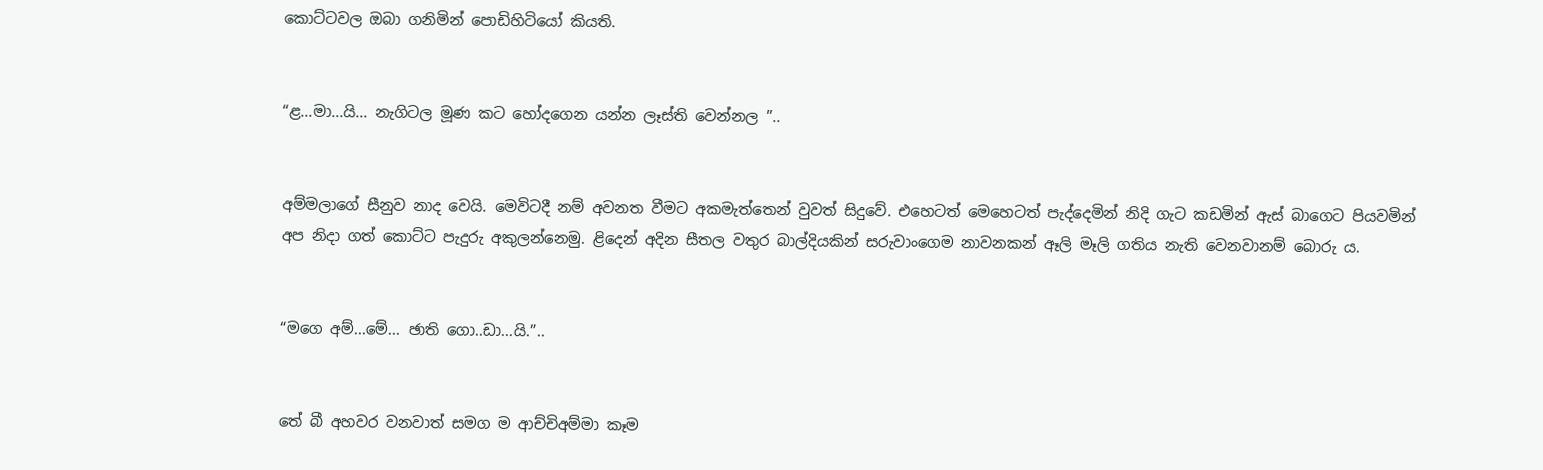කොට්ටවල ඔබා ගනිමින් පොඩිහිටියෝ කියති.


“ළ...මා...යි... නැගිටල මූණ කට හෝදගෙන යන්න ලෑස්ති වෙන්නල ”..


අම්මලාගේ සීනුව නාද වෙයි. මෙවිටදී නම් අවනත වීමට අකමැත්තෙන් වුවත් සිදුවේ. එහෙටත් මෙහෙටත් පැද්දෙමින් නිදි ගැට කඩමින් ඇස් බාගෙට පියවමින් අප නිදා ගත් කොට්ට පැදුරු අකුලන්නෙමු. ළිදෙන් අදින සීතල වතුර බාල්දියකින් සරුවාංගෙම නාවනකන් ඈලි මෑලි ගතිය නැති වෙනවානම් බොරු ය.


“මගෙ අම්...මේ... ඡාති ගො..ඩා...යි.”..


තේ බී අහවර වනවාත් සමග ම ආච්චිඅම්මා කෑම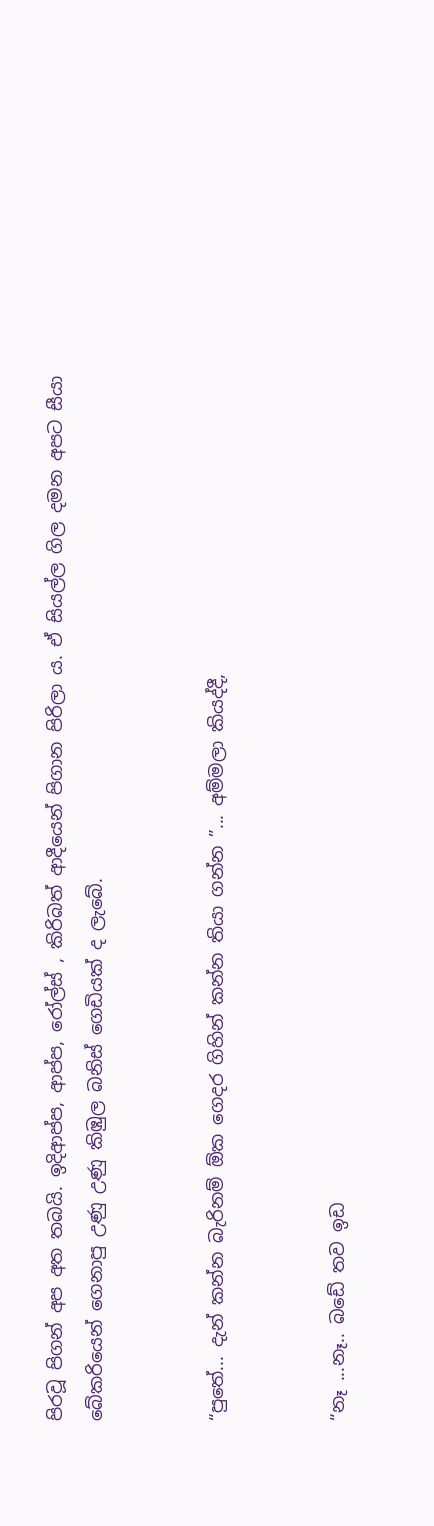පිරවූ පිගන් අප අත තබයි. ඉදිආප්ප, ආප්ප, රෝල්ස් , කිරිබත් ආදීයෙන් පිගාන පිරිලා ය. ඒ සියල්ල ගිල දමන අපට සීයා බේකරියෙන් ගෙනාපු උණු උණු කිඹුල බනිස් ගෙඩියක් ද ලැබේ.


“පුතේ... දැන් කන්න බැරිනම් ඕක ගෙදර ගිහින් කන්න තියා ගන්න ”... අම්මලා කියද්දී,


“නෑ ...නෑ.. බඩේ තව ඉඩ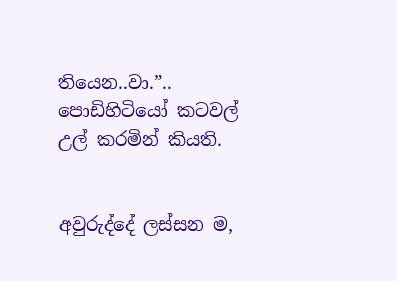තියෙන..වා.”.. පොඩිහිටියෝ කටවල් උල් කරමින් කියති.


අවුරුද්දේ ලස්සන ම,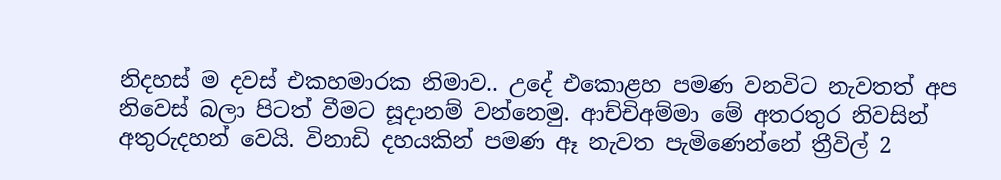නිදහස් ම දවස් එකහමාරක නිමාව.. උදේ එකොළහ පමණ වනවිට නැවතත් අප නිවෙස් බලා පිටත් වීමට සූදානම් වන්නෙමු. ආච්චිඅම්මා මේ අතරතුර නිවසින් අතුරුදහන් වෙයි. විනාඩි දහයකින් පමණ ඈ නැවත පැමිණෙන්නේ ත්‍රීවිල් 2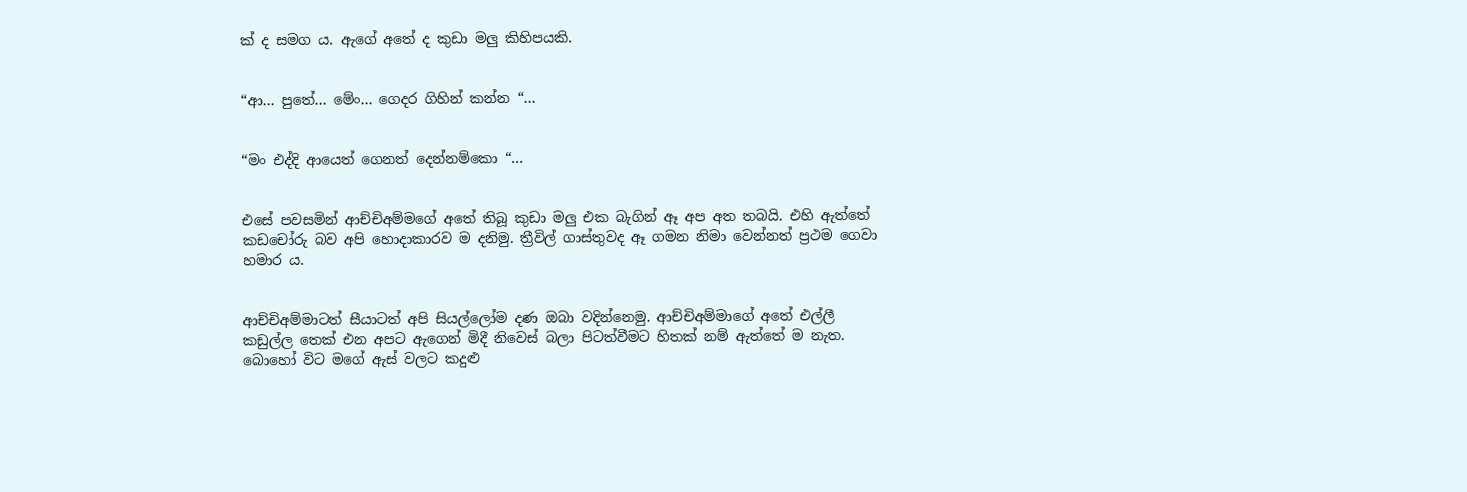ක් ද සමග ය. ඇගේ අතේ ද කුඩා මලු කිහිපයකි.


“ආ... පුතේ... මේං... ගෙදර ගිහින් කන්න “...


“මං එද්දි ආයෙත් ගෙනත් දෙන්නම්කො “...


එසේ පවසමින් ආච්චිඅම්මගේ අතේ තිබූ කුඩා මලු එක බැගින් ඈ අප අත තබයි. එහි ඇත්තේ කඩචෝරු බව අපි හොදාකාරව ම දනිමු. ත්‍රීවිල් ගාස්තුවද ඈ ගමන නිමා වෙන්නත් ප්‍රථම ගෙවා හමාර ය.


ආච්චිඅම්මාටත් සීයාටත් අපි සියල්ලෝම දණ ඔබා වදින්නෙමු. ආච්චිඅම්මාගේ අතේ එල්ලී කඩුල්ල තෙක් එන අපට ඇගෙන් මිදී නිවෙස් බලා පිටත්වීමට හිතක් නම් ඇත්තේ ම නැත. බොහෝ විට මගේ ඇස් වලට කදුළු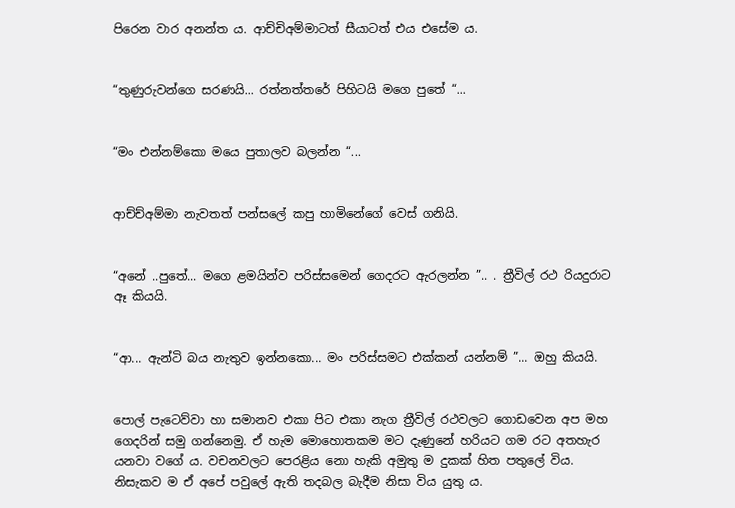පිරෙන වාර අනන්ත ය. ආච්චිඅම්මාටත් සීයාටත් එය එසේම ය.


“තුණුරුවන්ගෙ සරණයි... රත්නත්තරේ පිහිටයි මගෙ පුතේ “...


“මං එන්නම්කො මයෙ පුතාලව බලන්න “...


ආච්ච්අම්මා නැවතත් පන්සලේ කපු හාමිනේගේ වෙස් ගනියි.


“අනේ ..පුතේ... මගෙ ළමයින්ව පරිස්සමෙන් ගෙදරට ඇරලන්න ”.. . ත්‍රීවිල් රථ රියදුරාට ඈ කියයි.


“ආ... ඇන්ටි බය නැතුව ඉන්නකො... මං පරිස්සමට එක්කන් යන්නම් ”... ඔහු කියයි.


පොල් පැටෙව්වා හා සමානව එකා පිට එකා නැග ත්‍රීවිල් රථවලට ගොඩවෙන අප මහ ගෙදරින් සමු ගන්නෙමු. ඒ හැම මොහොතකම මට දැණුනේ හරියට ගම රට අතහැර යනවා වගේ ය. වචනවලට පෙරළිය නො හැකි අමුතු ම දුකක් හිත පතුලේ විය. නිසැකව ම ඒ අපේ පවුලේ ඇති තදබල බැදීම නිසා විය යුතු ය.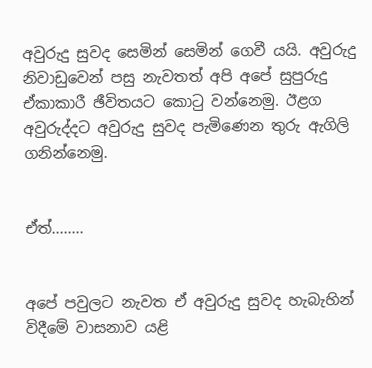අවුරුදු සුවද සෙමින් සෙමින් ගෙවී යයි. අවුරුදු නිවාඩුවෙන් පසු නැවතත් අපි අපේ සුපුරුදු ඒකාකාරී ඡීවිතයට කොටු වන්නෙමු. ඊළග අවුරුද්දට අවුරුදු සුවද පැමිණෙන තුරු ඇගිලි ගනින්නෙමු.


ඒත්........


අපේ පවුලට නැවත ඒ අවුරුදු සුවද හැබැහින් විදීමේ වාසනාව යළි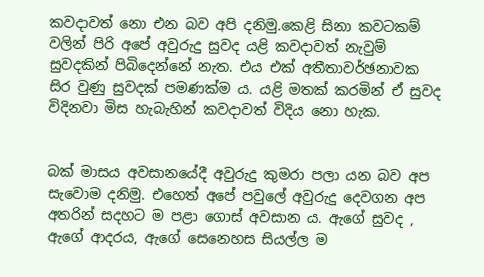කවදාවත් නො එන බව අපි දනිමු.කෙළි සිනා කවටකම් වලින් පිරි අපේ අවුරුදු සුවද යළි කවදාවත් නැවුම් සුවදකින් පිබිදෙන්නේ නැත. එය එක් අතීතාවර්ඡනාවක සිර වුණු සුවදක් පමණක්ම ය. යළි මතක් කරමින් ඒ සුවද විදිනවා මිස හැබැහින් කවදාවත් විදිය නො හැක.


බක් මාසය අවසානයේදී අවුරුදු කුමරා පලා යන බව අප සැවොම දනිමු. එහෙත් අපේ පවුලේ අවුරුදු දෙවගන අප අතරින් සදහට ම පළා ගොස් අවසාන ය. ඇගේ සුවද , ඇගේ ආදරය, ඇගේ සෙනෙහස සියල්ල ම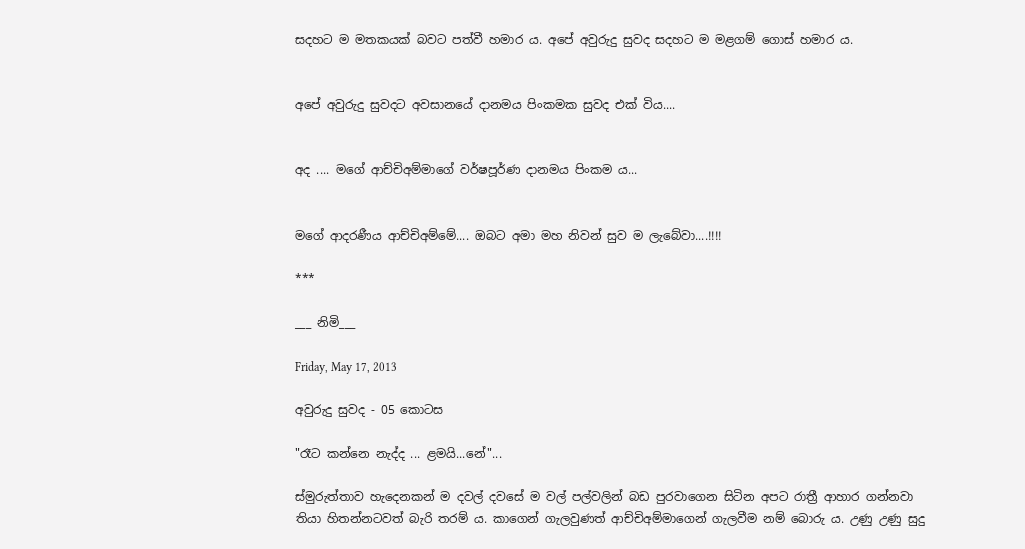සදහට ම මතකයක් බවට පත්වී හමාර ය. අපේ අවුරුදු සුවද සදහට ම මළගම් ගොස් හමාර ය.


අපේ අවුරුදු සුවදට අවසානයේ දානමය පිංකමක සුවද එක් විය....


අද .... මගේ ආච්චිඅම්මාගේ වර්ෂපූර්ණ දානමය පිංකම ය...


මගේ ආදරණීය ආච්චිඅම්මේ.... ඔබට අමා මහ නිවන් සුව ම ලැබේවා....!!!!

***

___ නිමි___

Friday, May 17, 2013

අවුරුදු සුවද - 05 කොටස

"රෑට කන්නෙ නැද්ද ... ළමයි...නේ"...

ස්මුරුත්තාව හැදෙනකන් ම දවල් දවසේ ම වල් පල්වලින් බඩ පුරවාගෙන සිටින අපට රාත්‍රී ආහාර ගන්නවා තියා හිතන්නටවත් බැරි තරම් ය. කාගෙන් ගැලවුණත් ආච්චිඅම්මාගෙන් ගැලවීම නම් බොරු ය. උණු උණු සුදු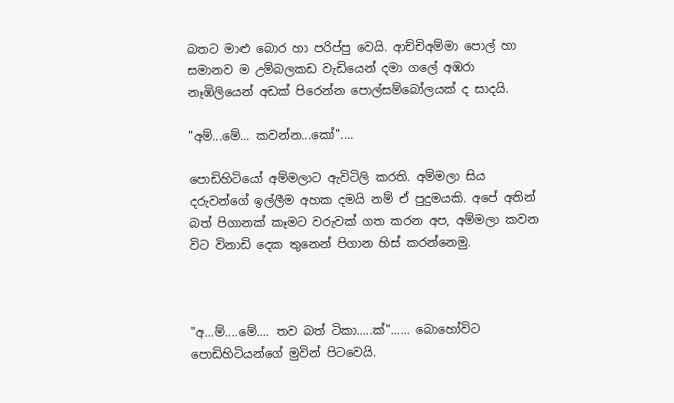බතට මාළු බොර හා පරිප්පු වෙයි. ආච්චිඅම්මා පොල් හා සමානව ම උම්බලකඩ වැඩියෙන් දමා ගලේ අඹරා නෑඹිලියෙන් අඩක් පිරෙන්න පොල්සම්බෝලයක් ද සාදයි.

"අම්...මේ... කවන්න...කෝ"....

පොඩිහිටියෝ අම්මලාට ඇවිටිලි කරති. අම්මලා සිය දරුවන්ගේ ඉල්ලීම අහක දමයි නම් ඒ පුදුමයකි. අපේ අතින් බත් පිගානක් කෑමට වරුවක් ගත කරන අප, අම්මලා කවන විට විනාඩි දෙක තුනෙන් පිගාන හිස් කරන්නෙමු.



"අ...ම්....මේ.... තව බත් ටිකා.....ක්"...... බොහෝවිට පොඩිහිටියන්ගේ මුවින් පිටවෙයි.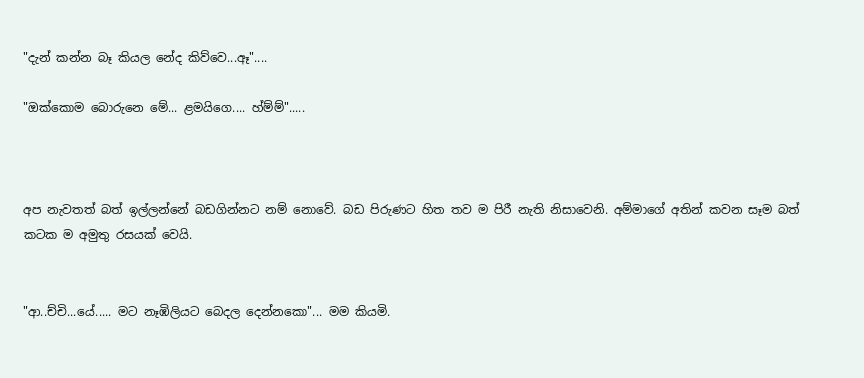"දැන් කන්න බෑ කියල නේද කිව්වෙ...ඈ"....

"ඔක්කොම බොරුනෙ මේ... ළමයිගෙ.... හ්ම්ම්".....



අප නැවතත් බත් ඉල්ලන්නේ බඩගින්නට නම් නොවේ. බඩ පිරුණට හිත තව ම පිරී නැති නිසාවෙනි. අම්මාගේ අතින් කවන සෑම බත් කටක ම අමුතු රසයක් වෙයි.


"ආ..ච්චි...යේ..... මට නෑඹිලියට බෙදල දෙන්නකො"... මම කියමි.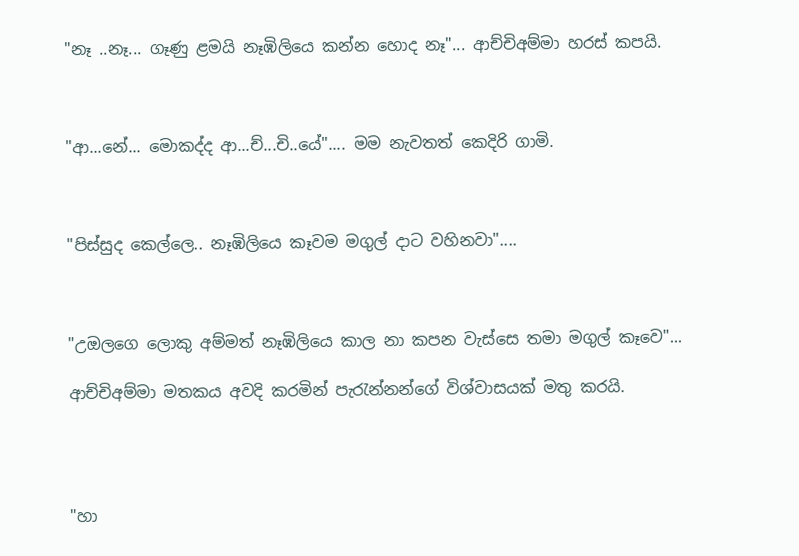"නෑ ..නෑ... ගෑණු ළමයි නෑඹිලියෙ කන්න හොද නෑ"... ආච්චිඅම්මා හරස් කපයි.



"ආ...නේ... මොකද්ද ආ...ච්...චි..යේ".... මම නැවතත් කෙදිරි ගාමි.



"පිස්සුද කෙල්ලෙ.. නෑඹිලියෙ කෑවම මගුල් දාට වහිනවා"....



"උඔලගෙ ලොකු අම්මත් නෑඹිලියෙ කාල නා කපන වැස්සෙ තමා මගුල් කෑවෙ"...

ආච්චිඅම්මා මතකය අවදි කරමින් පැරැන්නන්ගේ විශ්වාසයක් මතු කරයි.




"හා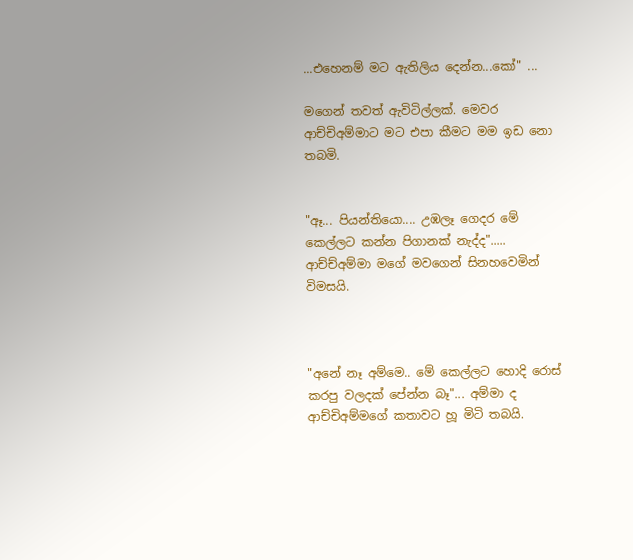...එහෙනම් මට ඇතිලිය දෙන්න...කෝ" ...

මගෙන් තවත් ඇවිටිල්ලක්. මෙවර ආච්චිඅම්මාට මට එපා කීමට මම ඉඩ නො තබමි.


"ඈ... පියන්තියො.... උඹලෑ ගෙදර මේ කෙල්ලට කන්න පිගානක් නැද්ද"..... ආච්ච්අම්මා මගේ මවගෙන් සිනහවෙමින් විමසයි.



"අනේ නෑ අම්මෙ.. මේ කෙල්ලට හොදි රොස් කරපු වලදක් පේන්න බෑ"... අම්මා ද ආච්චිඅම්මගේ කතාවට හූ මිටි තබයි.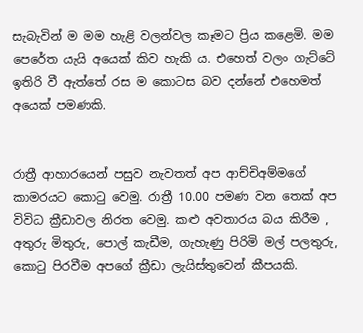සැබැවින් ම මම හැළි වලන්වල කෑමට ප්‍රිය කළෙමි. මම පෙරේත යැයි අයෙක් කිව හැකි ය. එහෙත් වලං ගැට්ටේ ඉතිරි වී ඇත්තේ රස ම කොටස බව දන්නේ එහෙමත් අයෙක් පමණකි.


රාත්‍රී ආහාරයෙන් පසුව නැවතත් අප ආච්චිඅම්මගේ කාමරයට කොටු වෙමු. රාත්‍රී 10.00 පමණ වන තෙක් අප විවිධ ක්‍රීඩාවල නිරත වෙමු. කළු අවතාරය බය කිරීම , අතුරු මිතුරු, පොල් කැඩීම, ගැහැණු පිරිමි මල් පලතුරු, කොටු පිරවීම අපගේ ක්‍රීඩා ලැයිස්තුවෙන් කීපයකි.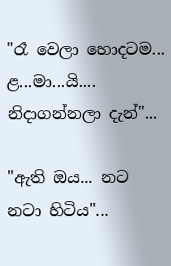"රෑ වෙලා හොදටම... ළ...මා...යි.... නිදාගන්නලා දැන්"...

"ඇති ඔය... නට නටා හිටිය"...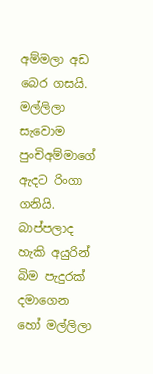අම්මලා අඩ බෙර ගසයි. මල්ලිලා සැවොම පුංචිඅම්මාගේ ඇදට රිංගා ගනියි. බාප්පලාද හැකි අයුරින් බිම පැදුරක් දමාගෙන හෝ මල්ලිලා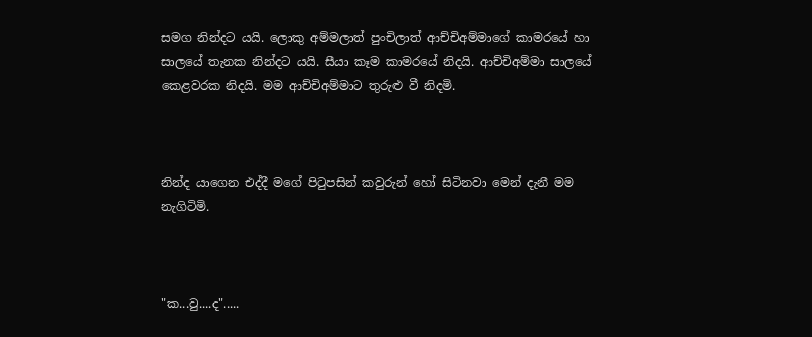සමග නින්දට යයි. ලොකු අම්මලාත් පුංචිලාත් ආච්චිඅම්මාගේ කාමරයේ හා සාලයේ තැනක නින්දට යයි. සීයා කෑම කාමරයේ නිදයි. ආච්චිඅම්මා සාලයේ කෙළවරක නිදයි. මම ආච්චිඅම්මාට තුරුළු වී නිදමි.



නින්ද යාගෙන එද්දී මගේ පිටුපසින් කවුරුන් හෝ සිටිනවා මෙන් දැනී මම නැගිටිමි.



"ක...වු....ද".....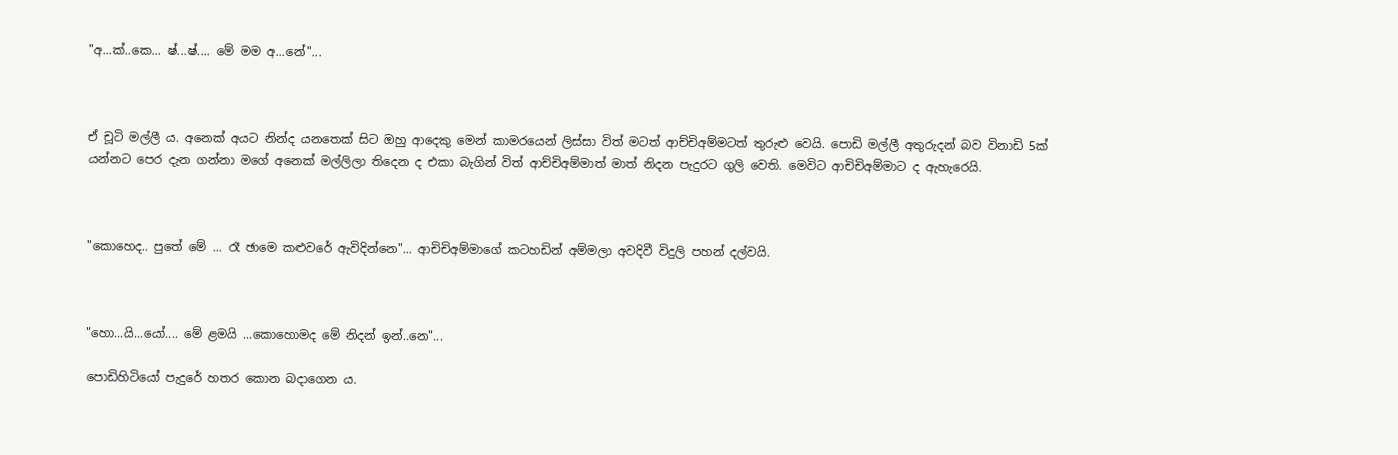"අ...ක්..කෙ... ෂ්...ෂ්.... මේ මම අ...නේ"...



ඒ චූටි මල්ලී ය. අනෙක් අයට නින්ද යනතෙක් සිට ඔහු ආදෙකු මෙන් කාමරයෙන් ලිස්සා විත් මටත් ආච්චිඅම්මටත් තුරුළු වෙයි. පොඩි මල්ලී අතුරුදන් බව විනාඩි 5ක් යන්නට පෙර දැන ගන්නා මගේ අනෙක් මල්ලිලා තිදෙන ද එකා බැගින් විත් ආච්චිඅම්මාත් මාත් නිදන පැදුරට ගුලි වෙති. මෙවිට ආචිචිඅම්මාට ද ඇහැරෙයි.



"කොහෙද.. පුතේ මේ ... රෑ ඡාමෙ කළුවරේ ඇවිදින්නෙ"... ආචිචිඅම්මාගේ කටහඩින් අම්මලා අවදිවී විදුලි පහන් දල්වයි.



"හො...යි...යෝ.... මේ ළමයි ...කොහොමද මේ නිදන් ඉන්..නෙ"...

පොඩිහිටියෝ පැදුරේ හතර කොන බදාගෙන ය.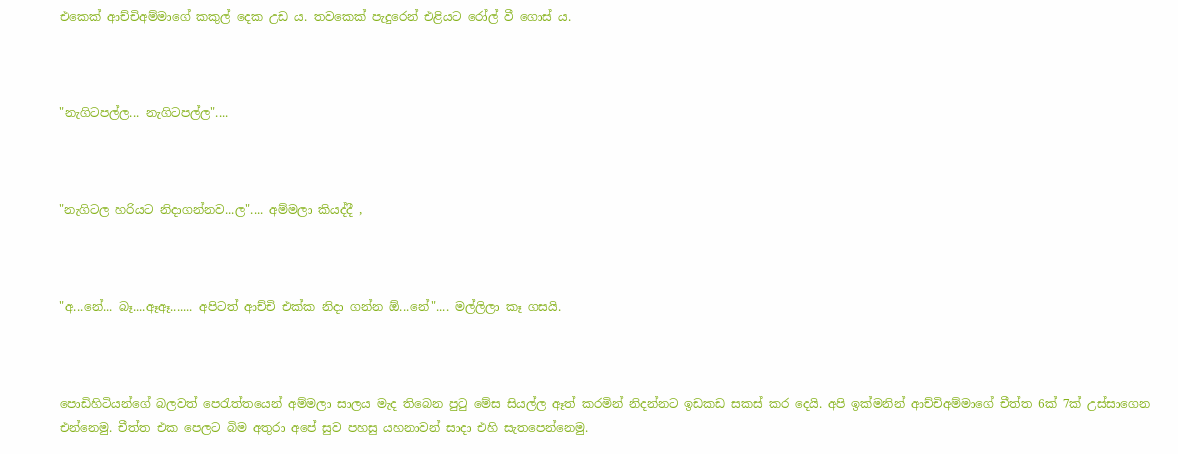එකෙක් ආච්චිඅම්මාගේ කකුල් දෙක උඩ ය. තවකෙක් පැදුරෙන් එළියට රෝල් වී ගොස් ය.



"නැගිටපල්ල... නැගිටපල්ල"....



"නැගිටල හරියට නිදාගන්නව...ල".... අම්මලා කියද්දී ,



"අ...නේ... බෑ....ඈඈ....... අපිටත් ආච්චි එක්ක නිදා ගන්න ඕ...නේ".... මල්ලිලා කෑ ගසයි.



පොඩිහිටියන්ගේ බලවත් පෙරැත්තයෙන් අම්මලා සාලය මැද තිබෙන පුටු මේස සියල්ල ඈත් කරමින් නිදන්නට ඉඩකඩ සකස් කර දෙයි. අපි ඉක්මනින් ආච්චිඅම්මාගේ චීත්ත 6ක් 7ක් උස්සාගෙන එන්නෙමු. චීත්ත එක පෙලට බිම අතුරා අපේ සුව පහසු යහනාවන් සාදා එහි සැතපෙන්නෙමු.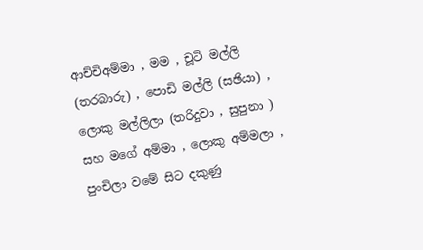ආච්චිඅම්මා , මම , චූටි මල්ලි (තරබාරු) , පොඩි මල්ලි (සඡියා) , ලොකු මල්ලිලා (තරිදුවා , සුපුනා ) සහ මගේ අම්මා , ලොකු අම්මලා , පුංචිලා වමේ සිට දකුණු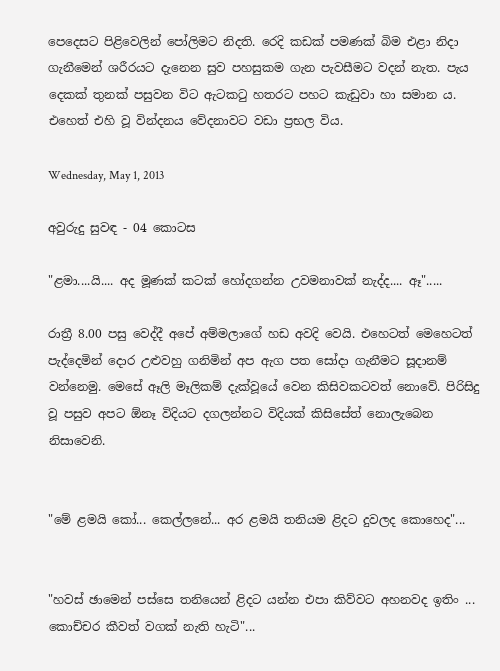පෙදෙසට පිළිවෙලින් පෝලිමට නිදති. රෙදි කඩක් පමණක් බිම එළා නිදා ගැනීමෙන් ශරීරයට දැනෙන සුව පහසුකම ගැන පැවසීමට වදන් නැත. පැය දෙකක් තුනක් පසුවන විට ඇටකටු හතරට පහට කැඩුවා හා සමාන ය. එහෙත් එහි වූ වින්දනය වේදනාවට වඩා ප්‍රභල විය.

Wednesday, May 1, 2013

අවුරුදු සුවඳ - 04 කොටස

"ළමා....යි.... අද මූණක් කටක් හෝදගන්න උවමනාවක් නැද්ද.... ඈ".....

රාත්‍රී 8.00 පසු වෙද්දී අපේ අම්මලාගේ හඩ අවදි වෙයි. එහෙටත් මෙහෙටත් පැද්දෙමින් දොර උළුවහු ගනිමින් අප ඇග පත සෝදා ගැනීමට සූදානම් වන්නෙමු. මෙසේ ඈලි මෑලිකම් දැක්වූයේ වෙන කිසිවකටවත් නොවේ. පිරිසිදු වූ පසුව අපට ඕනෑ විදියට දගලන්නට විදියක් කිසිසේත් නොලැබෙන නිසාවෙනි.


"මේ ළමයි කෝ... කෙල්ලනේ... අර ළමයි තනියම ළිදට දුවලද කොහෙද"...


"හවස් ඡාමෙන් පස්සෙ තනියෙන් ළිදට යන්න එපා කිව්වට අහනවද ඉතිං ... කොච්චර කීවත් වගක් නැති හැටි"...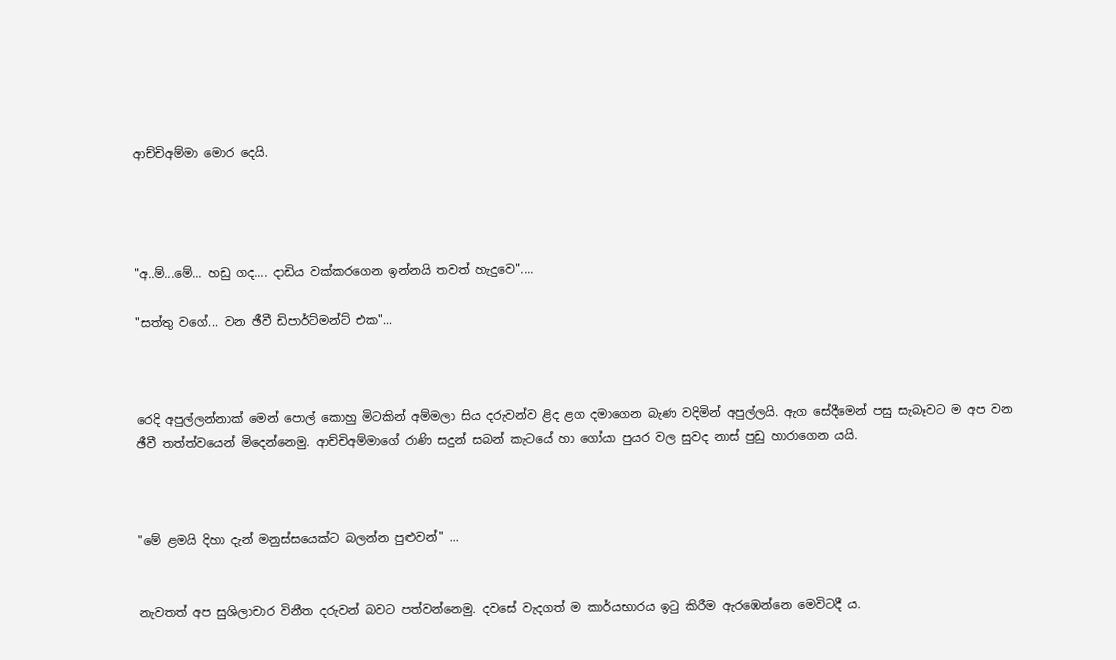ආච්චිඅම්මා මොර දෙයි.




"අ..ම්...මේ... හඩු ගද.... දාඩිය වක්කරගෙන ඉන්නයි තවත් හැදුවෙ"....

"සත්තු වගේ... වන ඡීවී ඩිපාර්ට්මන්ට් එක"...



රෙදි අපුල්ලන්නාක් මෙන් පොල් කොහු මිටකින් අම්මලා සිය දරුවන්ව ළිද ළග දමාගෙන බැණ වදිමින් අපුල්ලයි. ඇග සේදීමෙන් පසු සැබෑවට ම අප වන ඡීවී තත්ත්වයෙන් මිදෙන්නෙමු. ආච්චිඅම්මාගේ රාණි සදුන් සබන් කැටයේ හා ගෝයා පුයර වල සුවද නාස් පුඩු හාරාගෙන යයි.



"මේ ළමයි දිහා දැන් මනුස්සයෙක්ට බලන්න පුළුවන්" ...


නැවතත් අප සුශිලාචාර විනීත දරුවන් බවට පත්වන්නෙමු. දවසේ වැදගත් ම කාර්යභාරය ඉටු කිරීම ඇරඹෙන්නෙ මෙවිටදී ය.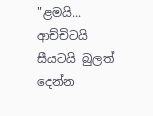"ළමයි... ආච්චිටයි සීයටයි බුලත් දෙන්න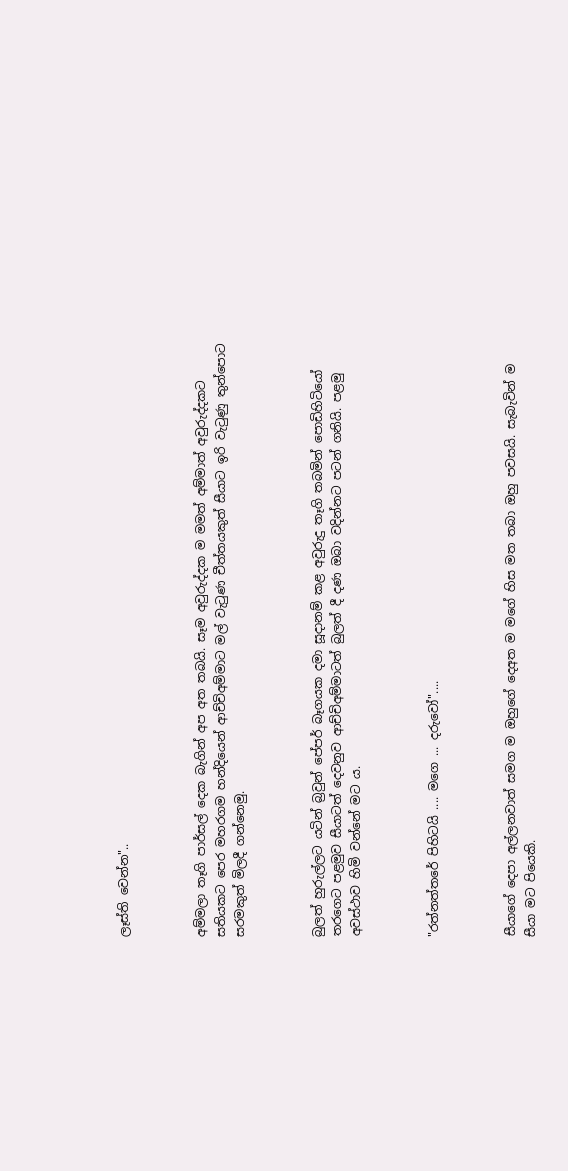ලෑස්ති වෙන්න"..



අම්මලා තෑගි පාර්සල් දෙක බැගින් අප අත තබයි. සෑම අවුරුද්දක ම මමත් අම්මාත් අවුරුද්දකට සතියකට පෙර මහරගම හන්දියෙන් ආච්චිඅම්මාට මල් වැටුණ චීත්තයකුත් සීයාට ඉරි වැටුණු තුන්පොට සරමකුත් මිලදී ගන්නෙමු.



බුලත් හුරුල්ලට යටින් බ්‍රවුන් පේපර් බෑගයක දමා සූදානම් කළ අවුරුදු තෑගි තබමින් පොඩිහිටියෝ තරගෙට පළමුව සීයාටත් දෙවනුව ආච්චිඅම්මාටත් බුලත් දී දණ ඔබා වදින්නට පටන් ගනියි. පළමු අවස්ථාව හිමි වන්නේ මට ය.



"රත්නත්තරේ පිහිටයි .... මගෙ ... දරුවෝ"....



සීයාගේ දෙපා අල්ලනවාත් සමග ම ඔහුගේ දෙඅත ම මගේ හිස මත තබා ඔහු පවසයි. සැබැවින් ම සීයා මට පියෙකි.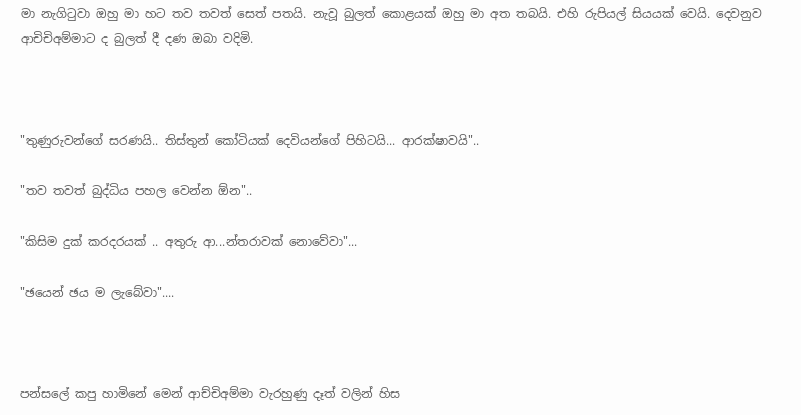මා නැගිටුවා ඔහු මා හට තව තවත් සෙත් පතයි. නැවූ බුලත් කොළයක් ඔහු මා අත තබයි. එහි රුපියල් සියයක් වෙයි. දෙවනුව ආචිචිඅම්මාට ද බුලත් දී දණ ඔබා වදිමි.



"තුණුරුවන්ගේ සරණයි.. තිස්තුන් කෝටියක් දෙවියන්ගේ පිහිටයි... ආරක්ෂාවයි"..

"තව තවත් බුද්ධිය පහල වෙන්න ඕන"..

"කිසිම දුක් කරදරයක් .. අතුරු ආ...න්තරාවක් නොවේවා"...

"ඡයෙන් ඡය ම ලැබේවා"....



පන්සලේ කපු හාමිනේ මෙන් ආච්චිඅම්මා වැරහුණු දෑත් වලින් හිස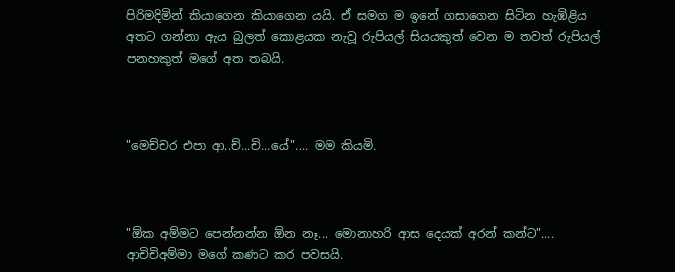පිරිමදිමින් කියාගෙන කියාගෙන යයි. ඒ සමග ම ඉනේ ගසාගෙන සිටින හැඹිළිය අතට ගන්නා ඇය බුලත් කොළයක නැවූ රුපියල් සියයකුත් වෙන ම තවත් රුපියල් පනහකුත් මගේ අත තබයි.



"මෙච්චර එපා ආ..ච්...චි...යේ".... මම කියමි.



"ඕක අම්මට පෙන්නන්න ඕන නෑ... මොනාහරි ආස දෙයක් අරන් කන්ට".... ආචිචිඅම්මා මගේ කණට කර පවසයි.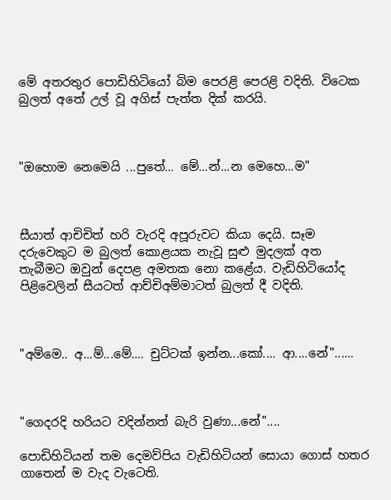මේ අතරතුර පොඩිහිටියෝ බිම පෙරළි පෙරළි වදිති. විටෙක බුලත් අතේ උල් වූ අගිස් පැත්ත දික් කරයි.



"ඔහොම නෙමෙයි ...පුතේ... මේ...න්...න මෙහෙ...ම"



සීයාත් ආචිචිත් හරි වැරදි අපූරුවට කියා දෙයි. සෑම දරුවෙකුට ම බුලත් කොළයක නැවූ සුළු මුදලක් අත තැබීමට ඔවුන් දෙපළ අමතක නො කළේය. වැඩිහිටියෝද පිළිවෙලින් සීයටත් ආච්චිඅම්මාටත් බුලත් දී වදිති.



"අම්මෙ.. අ...ම්...මේ.... චුට්ටක් ඉන්න...කෝ.... ආ....නේ"......



"ගෙදරදි හරියට වදින්නත් බැරි වුණා...නේ"....

පොඩිහිටියන් තම දෙමව්පිය වැඩිහිටියන් සොයා ගොස් හතර ගාතෙන් ම වැද වැටෙති.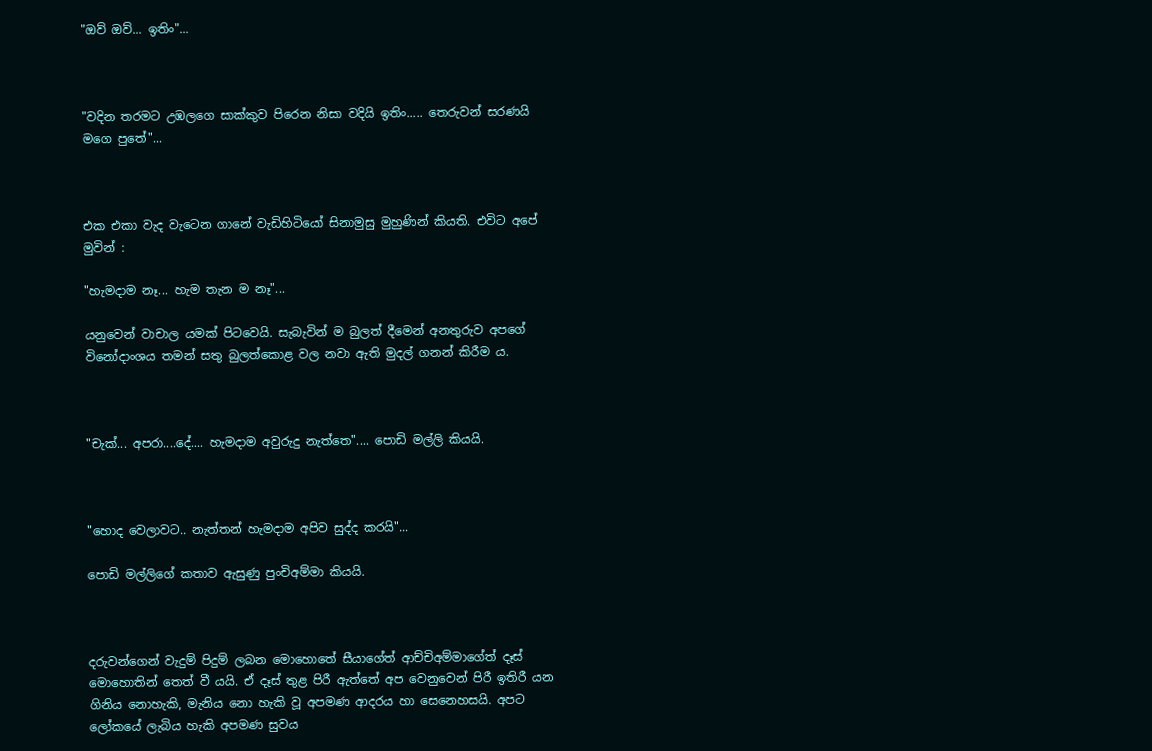"ඔව් ඔව්... ඉතිං"...



"වදින තරමට උඹලගෙ සාක්කුව පිරෙන නිසා වදියි ඉතිං..... තෙරුවන් සරණයි මගෙ පුතේ"...



එක එකා වැද වැටෙන ගානේ වැඩිහිටියෝ සිනාමුසු මුහුණින් කියති. එවිට අපේ මුවින් :

"හැමදාම නෑ... හැම තැන ම නෑ"...

යනුවෙන් වාචාල යමක් පිටවෙයි. සැබැවින් ම බුලත් දීමෙන් අනතුරුව අපගේ විනෝදාංශය තමන් සතු බුලත්කොළ වල නවා ඇති මුදල් ගනන් කිරීම ය.



"චැක්... අපරා....දේ.... හැමදාම අවුරුදු නැත්තෙ".... පොඩි මල්ලි කියයි.



"හොද වෙලාවට.. නැත්තන් හැමදාම අපිව සුද්ද කරයි"...

පොඩි මල්ලිගේ කතාව ඇසුණු පුංචිඅම්මා කියයි.



දරුවන්ගෙන් වැදුම් පිදුම් ලබන මොහොතේ සීයාගේත් ආච්චිඅම්මාගේත් දෑස් මොහොතින් තෙත් වී යයි. ඒ දෑස් තුළ පිරී ඇත්තේ අප වෙනුවෙන් පිරී ඉතිරී යන ගිනිය නොහැකි, මැනිය නො හැකි වූ අපමණ ආදරය හා සෙනෙහසයි. අපට ලෝකයේ ලැබිය හැකි අපමණ සුවය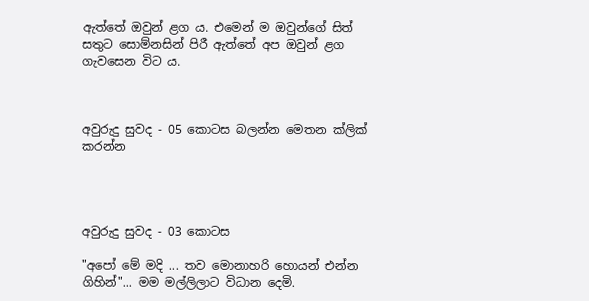ඇත්තේ ඔවුන් ළග ය. එමෙන් ම ඔවුන්ගේ සිත් සතුට සොම්නසින් පිරී ඇත්තේ අප ඔවුන් ළග ගැවසෙන විට ය.



අවුරුදු සුවද - 05 කොටස බලන්න මෙතන ක්ලික් කරන්න




අවුරුදු සුවද - 03 කොටස

"අපෝ මේ මදි ... තව මොනාහරි හොයන් එන්න ගිහින්"... මම මල්ලිලාට විධාන දෙමි.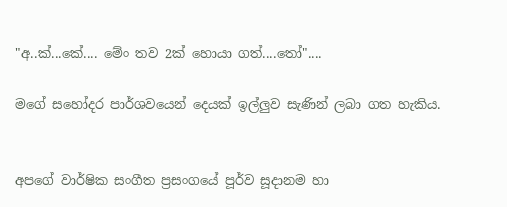"අ..ක්...කේ.... මේං තව 2ක් හොයා ගත්....තෝ"....

මගේ සහෝදර පාර්ශවයෙන් දෙයක් ඉල්ලුව සැණින් ලබා ගත හැකිය.


අපගේ වාර්ෂික සංගීත ප්‍රසංගයේ පූර්ව සූදානම හා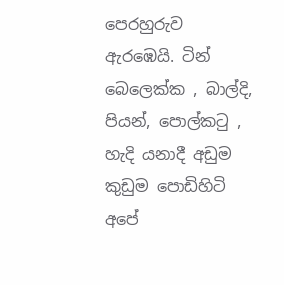පෙරහුරුව ඇරඹෙයි. ටින් බෙලෙක්ක , බාල්දි, පියන්, පොල්කටු , හැදි යනාදී අඩුම කුඩුම පොඩිහිටි අපේ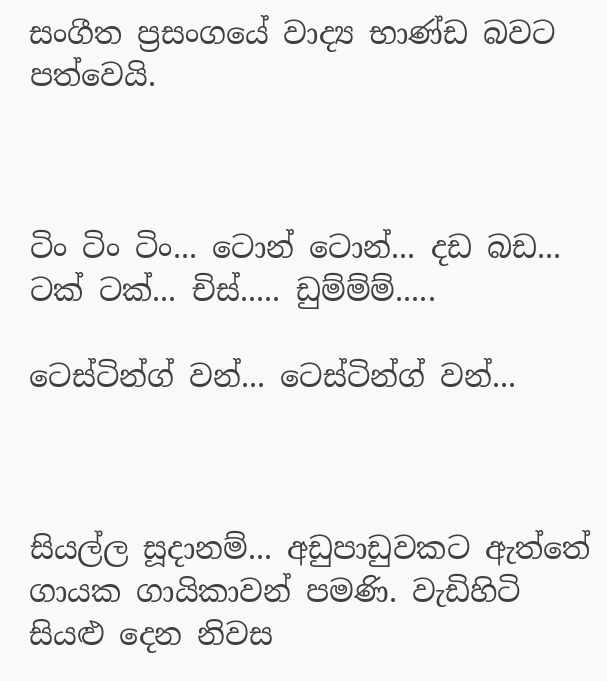සංගීත ප්‍රසංගයේ වාද්‍ය භාණ්ඩ බවට පත්වෙයි.



ටිං ටිං ටිං... ටොන් ටොන්... දඩ බඩ... ටක් ටක්... චිස්..... ඩුම්ම්ම්.....

ටෙස්ටින්ග් වන්... ටෙස්ටින්ග් වන්...



සියල්ල සූදානම්... අඩුපාඩුවකට ඇත්තේ ගායක ගායිකාවන් පමණි. වැඩිහිටි සියළු දෙන නිවස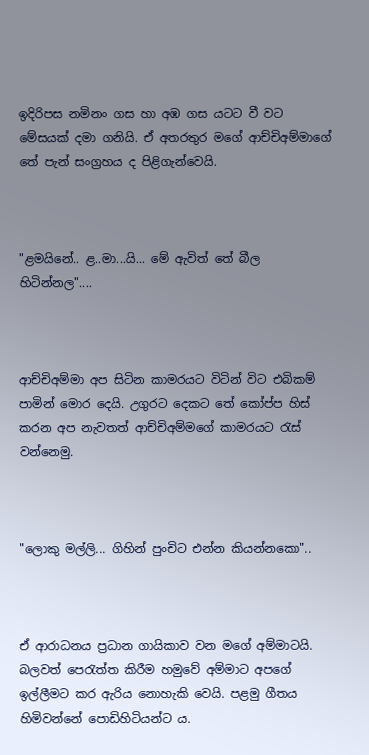ඉදිරිපස නමිනං ගස හා අඹ ගස යටට වී වට මේසයක් දමා ගනියි. ඒ අතරතුර මගේ ආච්චිඅම්මාගේ තේ පැන් සංග්‍රහය ද පිළිගැන්වෙයි.



"ළමයිනේ.. ළ..මා...යි... මේ ඇවිත් තේ බීල හිටින්නල"....



ආච්චිඅම්මා අප සිටින කාමරයට විටින් විට එබිකම් පාමින් මොර දෙයි. උගුරට දෙකට තේ කෝප්ප හිස් කරන අප නැවතත් ආච්චිඅම්මගේ කාමරයට රැස් වන්නෙමු.



"ලොකු මල්ලි... ගිහින් පුංචිට එන්න කියන්නකො"..



ඒ ආරාධනය ප්‍රධාන ගායිකාව වන මගේ අම්මාටයි. බලවත් පෙරැත්ත කිරීම හමුවේ අම්මාට අපගේ ඉල්ලීමට කර ඇරිය ‍නොහැකි වෙයි. පළමු ගීතය හිමිවන්නේ පොඩිහිටියන්ට ය.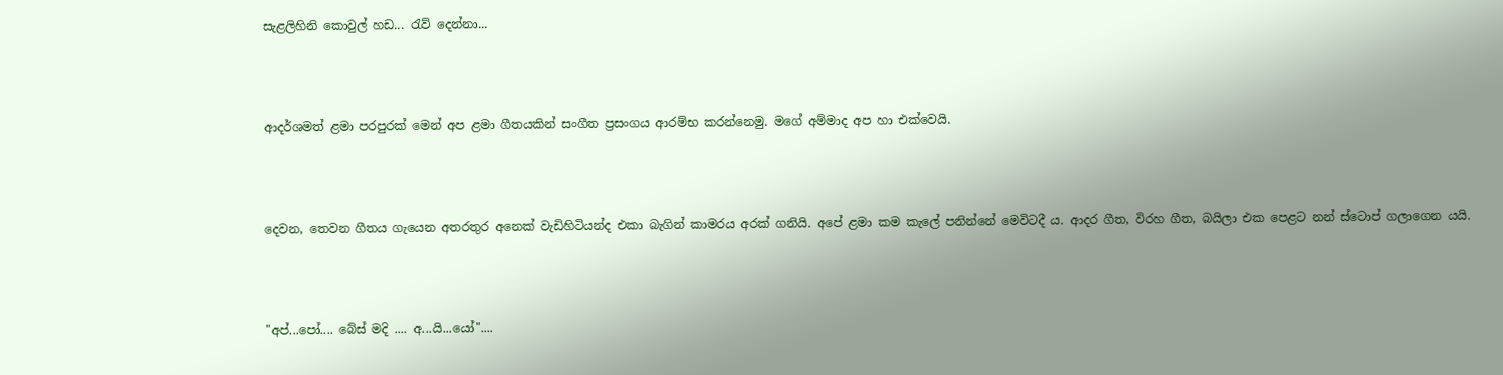සැළලිහිනි කොවුල් හඩ... රැව් දෙන්නා...



ආදර්ශමත් ළමා පරපුරක් මෙන් අප ළමා ගීතයකින් සංගීත ප්‍රසංගය ආරම්භ කරන්නෙමු. මගේ අම්මාද අප හා එක්වෙයි.



දෙවන, තෙවන ගීතය ගැයෙන අතරතුර අනෙක් වැඩිහිටියන්ද එකා බැගින් කාමරය අරක් ගනියි. අපේ ළමා කම කැලේ පනින්නේ මෙවිටදී ය. ආදර ගීත, විරහ ගීත, බයිලා එක පෙළට නන් ස්ටොප් ගලාගෙන යයි.



"අප්...පෝ.... බේස් මදි .... අ...යි...යෝ"....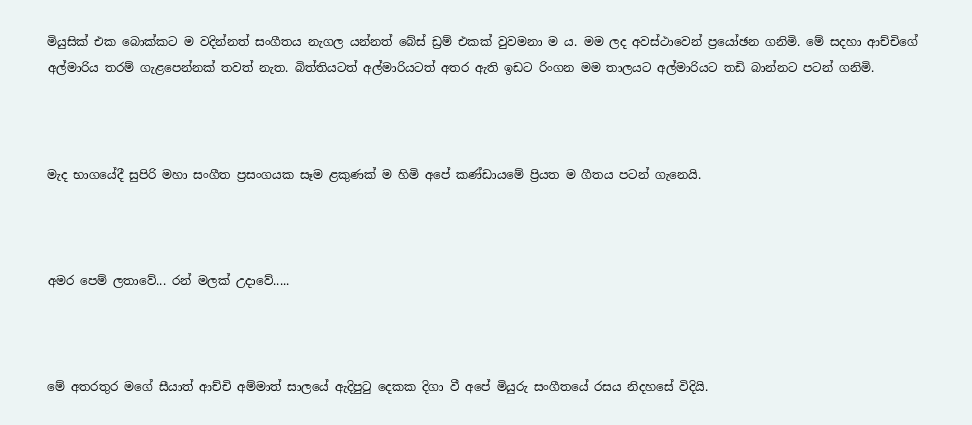මියුසික් එක බොක්කට ම වදින්නත් සංගීතය නැගල යන්නත් බේස් ඩ්‍රම් එකක් වුවමනා ම ය. මම ලද අවස්ථාවෙන් ප්‍රයෝඡන ගනිමි. මේ සදහා ආච්චිගේ අල්මාරිය තරම් ගැළපෙන්නක් තවත් නැත. බිත්තියටත් අල්මාරියටත් අතර ඇති ඉඩට රිංගන මම තාලයට අල්මාරියට තඩි බාන්නට පටන් ගනිමි.



මැද භාගයේදී සුපිරි මහා සංගීත ප්‍රසංගයක සෑම ළකුණක් ම හිමි අපේ කණ්ඩායමේ ප්‍රියත ම ගීතය පටන් ගැනෙයි.



අමර පෙම් ලතාවේ... රන් මලක් උදාවේ.....



මේ අතරතුර මගේ සීයාත් ආච්චි අම්මාත් සාලයේ ඇදිපුටු දෙකක දිගා වී අපේ මියුරු සංගීතයේ රසය නිදහසේ විදියි.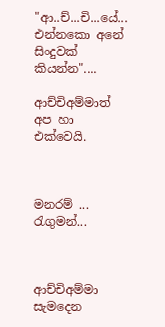"ආ..ච්...චි...යේ... එන්නකො අනේ සිංදුවක් කියන්න"....

ආච්චිඅම්මාත් අප හා එක්වෙයි.



මනරම් ... රැගුමන්...



ආච්චිඅම්මා සැමදෙන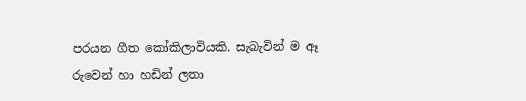පරයන ගීත කෝකිලාවියකි. සැබැවින් ම ඈ රුවෙන් හා හඩින් ලතා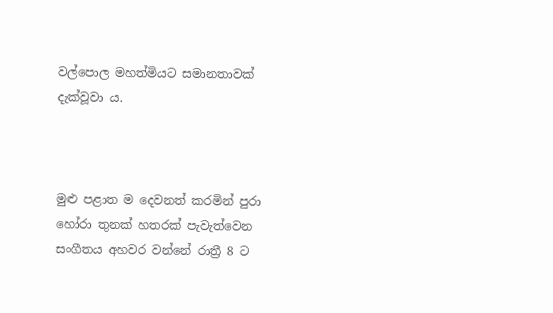වල්පොල මහත්මියට සමානතාවක් දැක්වූවා ය.



මුළු පළාත ම දෙවනත් කරමින් පුරා හෝරා තුනක් හතරක් පැවැත්වෙන සංගීතය අහවර වන්නේ රාත්‍රී 8 ට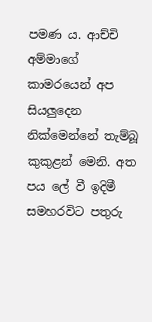පමණ ය. ආච්චි අම්මාගේ කාමරයෙන් අප සියලුදෙන නික්මෙන්නේ තැම්බූ කුකුළන් මෙනි. අත පය ලේ වී ඉදිමී සමහරවිට පතුරු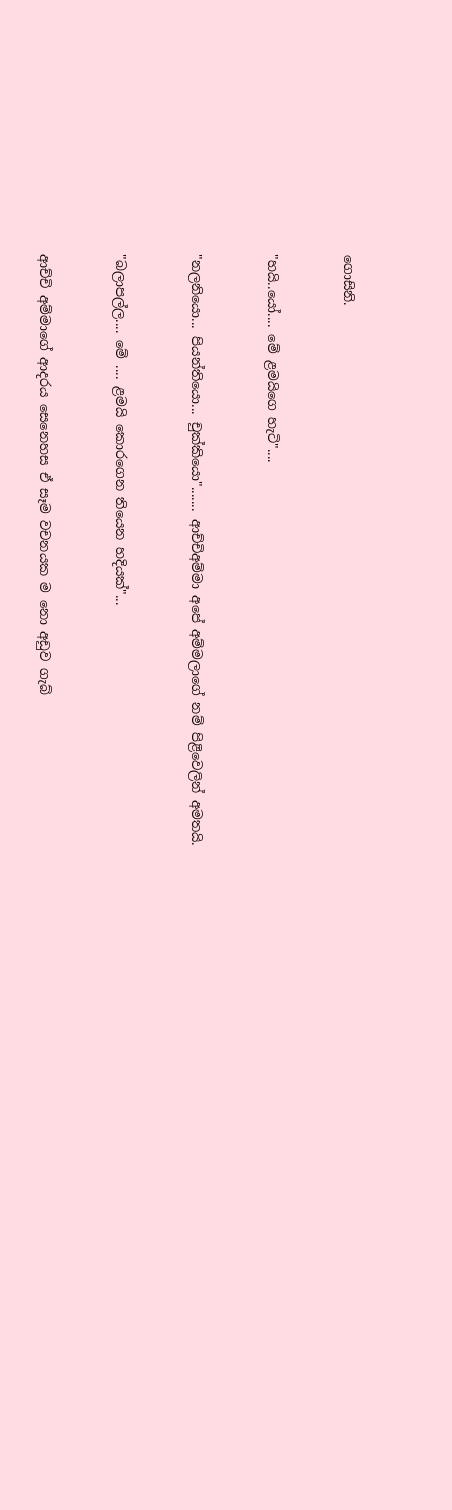ගොසිනි.



"හයි..යෝ.... මේ ළමයිගෙ හැටි"....



"නලනියො... පියන්තියො... චුක්කියො"....... ආච්චිඅම්මා අපේ අම්මලාගේ නම් පිළිවෙලින් අමතයි.



"බලාපල්ල.... මේ .... ළමයි කොරගෙන තියෙන හදියක්"...



ආච්චි අම්මාගේ ආදරය සෙනෙහස ඒ සෑම වචනයක ම නො අඩුව ගැබ්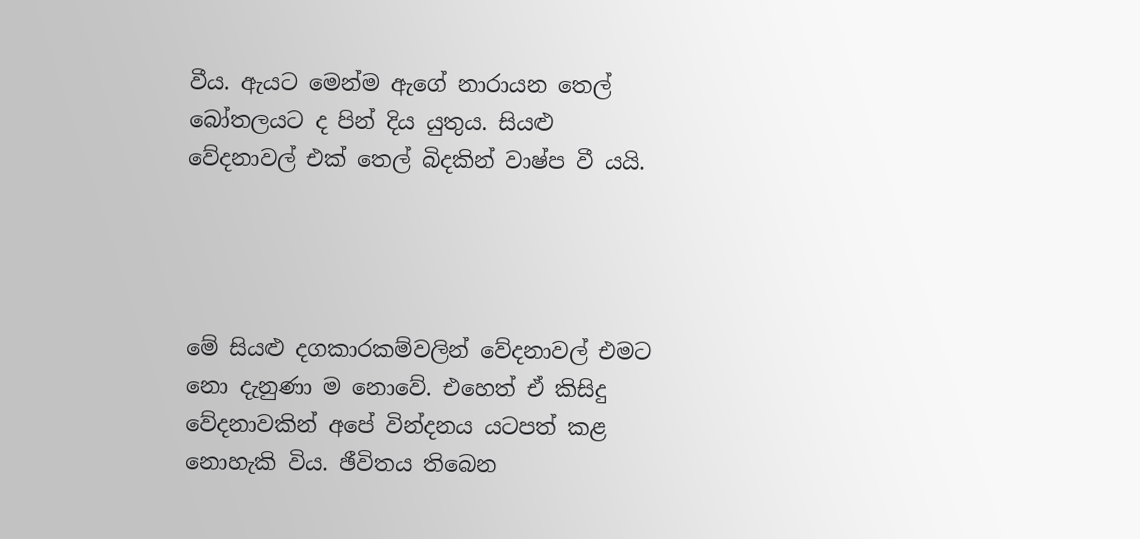වීය. ඇයට මෙන්ම ඇගේ නාරායන තෙල් බෝතලයට ද පින් දිය යුතුය. සියළු වේදනාවල් එක් තෙල් බිදකින් වාෂ්ප වී යයි.




මේ සියළු දගකාරකම්වලින් වේදනාවල් එමට නො දැනුණා ම නොවේ. එහෙත් ඒ කිසිදු වේදනාවකින් අපේ වින්දනය යටපත් කළ නොහැකි විය. ඡීවිතය තිබෙන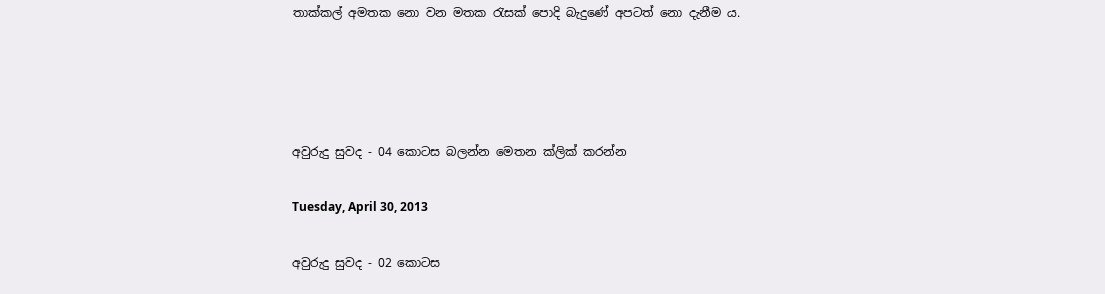තාක්කල් අමතක නො වන මතක රැසක් පොදි බැදුණේ අපටත් නො දැනීම ය.




අවුරුදු සුවද - 04 කොටස බලන්න මෙතන ක්ලික් කරන්න

Tuesday, April 30, 2013

අවුරුදු සුවද - 02 කොටස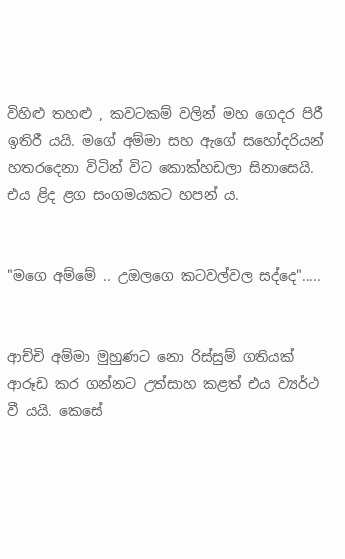විහිළු තහළු , කවටකම් වලින් මහ ගෙදර පිරී ඉතිරී යයි. මගේ අම්මා සහ ඇගේ සහෝදරියන් හතරදෙනා විටින් විට කොක්හඩලා සිනාසෙයි. එය ළිද ළග සංගමයකට හපන් ය.


"මගෙ අම්මේ .. උඔලගෙ කටවල්වල සද්දෙ".....


ආච්චි අම්මා මුහුණට නො රිස්සුම් ගතියක් ආරූඩ කර ගන්නට උත්සාහ කළත් එය ව්‍යර්ථ වී යයි. කෙසේ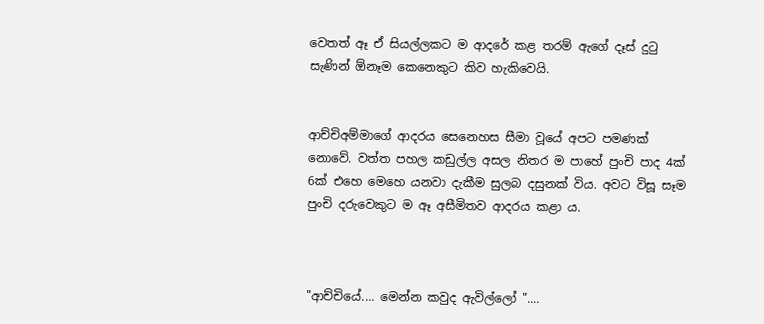වෙතත් ඈ ඒ සියල්ලකට ම ආදරේ කළ තරම් ඇගේ දෑස් දුටු සැණින් ඕනෑම කෙනෙකුට කිව හැකිවෙයි.


ආච්චිඅම්මාගේ ආදරය සෙනෙහස සීමා වූයේ අපට පමණක් නොවේ. වත්ත පහල කඩුල්ල අසල නිතර ම පාහේ පුංචි පාද 4ක් 6ක් එහෙ මෙහෙ යනවා දැකීම සුලබ දසුනක් විය. අවට විසූ සෑම පුංචි දරුවෙකුට ම ඈ අසීමිතව ආදරය කළා ය.



"ආච්චියේ.... මෙන්න කවුද ඇවිල්ලෝ "....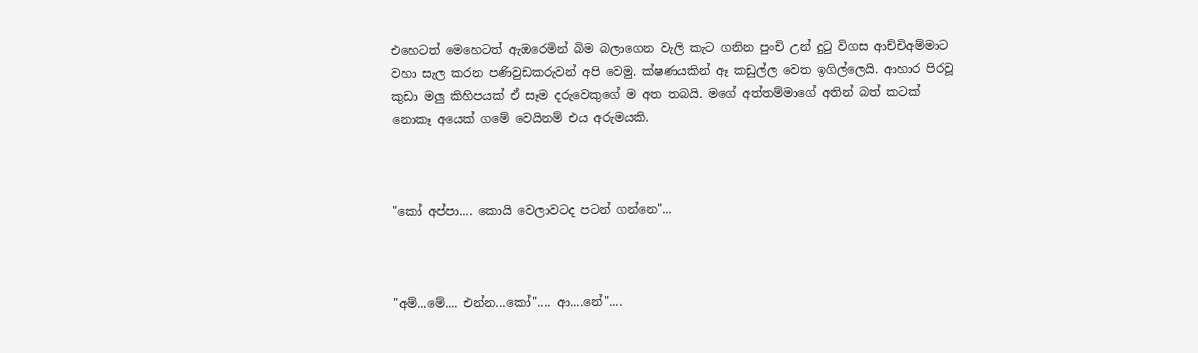එහෙටත් මෙහෙටත් ඇඔරෙමින් බිම බලාගෙන වැලි කැට ගනින පුංචි උන් දුටු විගස ආච්චිඅම්මාට වහා සැල කරන පණිවුඩකරුවන් අපි වෙමු. ක්ෂණයකින් ඈ කඩුල්ල වෙත ඉගිල්ලෙයි. ආහාර පිරවූ කුඩා මලු කිහිපයක් ඒ සෑම දරුවෙකුගේ ම අත තබයි. මගේ අත්තම්මාගේ අතින් බත් කටක් නොකෑ අයෙක් ගමේ වෙයිනම් එය අරුමයකි.



"කෝ අප්පා.... කොයි වෙලාවටද පටන් ගන්නෙ"...



"අම්...මේ.... එන්න...කෝ".... ආ....නේ"....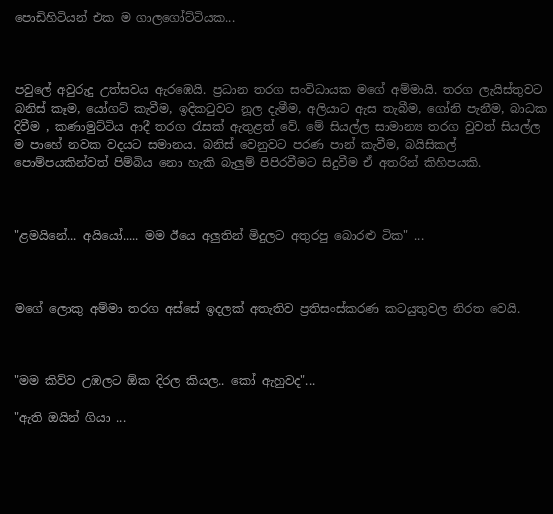පොඩිහිටියන් එක ම ගාලගෝට්ටියක...



පවුලේ අවුරුදු උත්සවය ඇරඹෙයි. ප්‍රධාන තරග සංවිධායක මගේ අම්මායි. තරග ලැයිස්තුවට බනිස් කෑම, යෝගට් කැවීම, ඉදිකටුවට නූල දැමීම, අලියාට ඇස තැබීම, ගෝනි පැනීම, බාධක දිවීම , කණාමුට්ටිය ආදී තරග රැසක් ඇතුළත් වේ. මේ සියල්ල සාමාන්‍ය තරග වුවත් සියල්ල ම පාහේ නවක වදයට සමානය. බනිස් වෙනුවට පරණ පාන් කැවීම, බයිසිකල් පොම්පයකින්වත් පිම්බිය නො හැකි බැලුම් පිපිරවීමට සිදුවීම ඒ අතරින් කිහිපයකි.



"ළමයිනේ... අයියෝ..... මම ඊයෙ අලුතින් මිදුලට අතුරපු බොරළු ටික" ...



මගේ ලොකු අම්මා තරග අස්සේ ඉදලක් අතැතිව ප්‍රතිසංස්කරණ කටයුතුවල නිරත වෙයි.



"මම කිව්ව උඹලට ඕක දිරල කියල.. කෝ ඇහුවද"...

"ඇති ඔයින් ගියා ...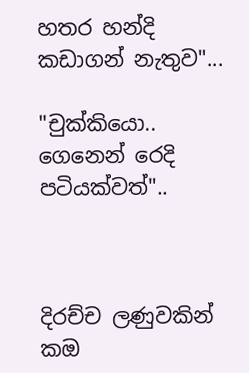හතර හන්දි කඩාගන් නැතුව"...

"චුක්කියො.. ගෙනෙන් රෙදි පටියක්වත්"..



දිරච්ච ලණුවකින් කඔ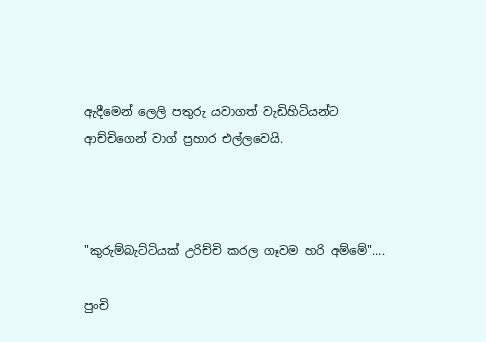ඇදීමෙන් ලෙලි පතුරු යවාගත් වැඩිහිටියන්ට ආච්චිගෙන් වාග් ප්‍රහාර එල්ලවෙයි.



"කුරුම්බැට්ටියක් උරිච්චි කරල ගෑවම හරි අම්මේ"....

පුංචි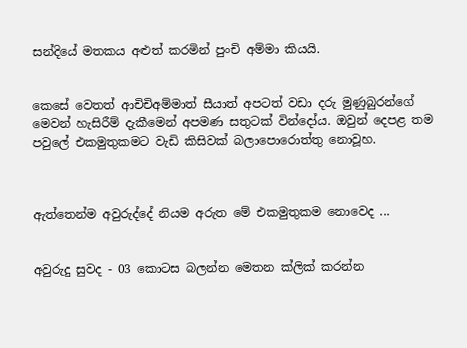සන්දියේ මතකය අළුත් කරමින් පුංචි අම්මා කියයි.


කෙසේ වෙතත් ආචිචිඅම්මාත් සීයාත් අපටත් වඩා දරු මුණුබුරන්ගේ මෙවන් හැසිරීම් දැකීමෙන් අපමණ සතුටක් වින්දෝය. ඔවුන් දෙපළ තම පවුලේ එකමුතුකමට වැඩි කිසිවක් බලාපොරොත්තු නොවූහ.



ඇත්තෙන්ම අවුරුද්දේ නියම අරුත මේ එකමුතුකම නොවෙද ...


අවුරුදු සුවද - 03 කොටස බලන්න මෙතන ක්ලික් කරන්න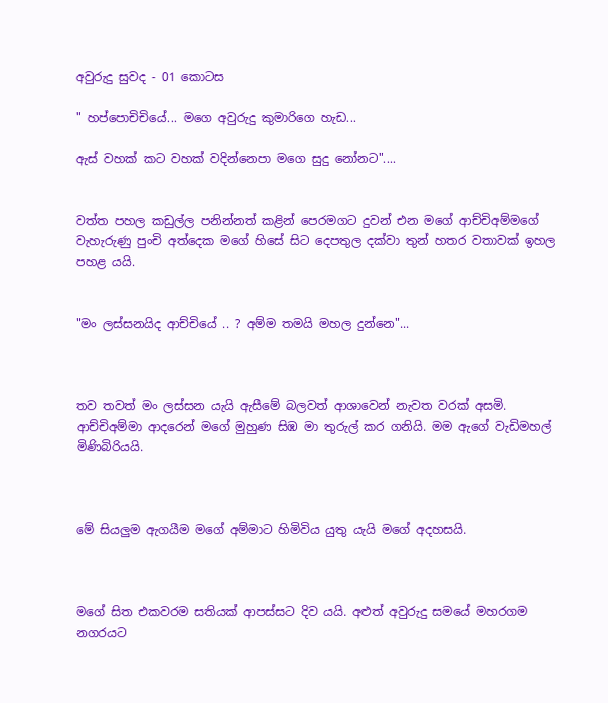අවුරුදු සුවද - 01 කොටස

" හප්පොචිචියේ... මගෙ අවුරුදු කුමාරිගෙ හැඩ...

ඇස් වහක් කට වහක් වදින්නෙපා මගෙ සුදු නෝනට"....


වත්ත පහල කඩුල්ල පනින්නත් කළින් පෙරමගට දුවන් එන මගේ ආච්චිඅම්මගේ වැහැරුණු පුංචි අත්දෙක මගේ හිසේ සිට දෙපතුල දක්වා තුන් හතර වතාවක් ඉහල පහළ යයි.


"මං ලස්සනයිද ආච්චියේ .. ? අම්ම තමයි මහල දුන්නෙ"...



තව තවත් මං ලස්සන යැයි ඇසීමේ බලවත් ආශාවෙන් නැවත වරක් අසමි. ආච්චිඅම්මා ආදරෙන් මගේ මුහුණ සිඹ මා තුරුල් කර ගනියි. මම ඇගේ වැඩිමහල් මිණිබිරියයි.



මේ සියලුම ඇගයීම මගේ අම්මාට හිමිවිය යුතු යැයි මගේ අදහසයි.



මගේ සිත එකවරම සතියක් ආපස්සට දිව යයි. අළුත් අවුරුදු සමයේ මහරගම නගරයට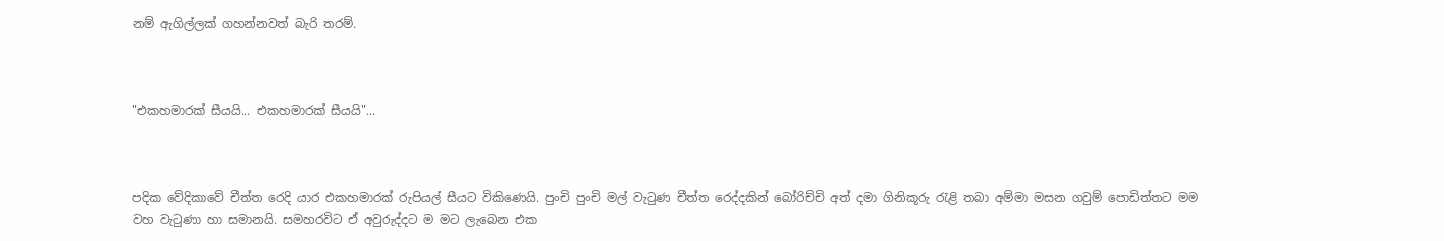නම් ඇගිල්ලක් ගහන්නවත් බැරි තරම්.



"එකහමාරක් සීයයි... එකහමාරක් සීයයි"...



පදික වේදිකාවේ චීත්ත රෙදි යාර එකහමාරක් රුපියල් සීයට විකිණෙයි. පුංචි පුංචි මල් වැටුණ චීත්ත රෙද්දකින් බෝරිච්චි අත් දමා ගිනිකූරු රැළි තබා අම්මා මසන ගවුම් පොඩිත්තට මම වහ වැටුණා හා සමානයි. සමහරවිට ඒ අවුරුද්දට ම මට ලැබෙන එක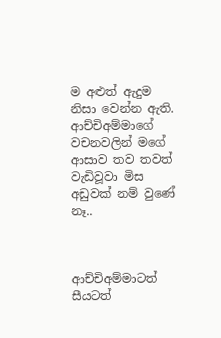ම අළුත් ඇදුම නිසා වෙන්න ඇති. ආච්චිඅම්මාගේ වචනවලින් මගේ ආසාව තව තවත් වැඩිවූවා මිස අඩුවක් නම් වු‍ණේ නෑ..



ආච්චිඅම්මාටත් සීයටත්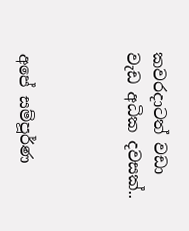කවරදාටත් වඩා වැඩ අධික දවසක්..



අපේ සම්පූර්ණ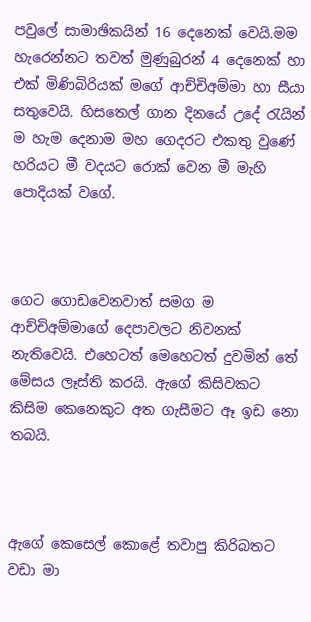පවුලේ සාමාඡිකයින් 16 දෙනෙක් වෙයි.මම හැරෙන්නට තවත් මුණුබුරන් 4 දෙනෙක් හා එක් මිණිබිරියක් මගේ ආච්චිඅම්මා හා සීයා සතුවෙයි. හිසතෙල් ගාන දිනයේ උදේ රැයින් ම හැම දෙනාම මහ ගෙදරට එකතු වුණේ හරියට මී වදයට රොක් වෙන මී මැහි පොදියක් වගේ.



ගෙට ගොඩවෙනවාත් සමග ම ආච්චිඅම්මාගේ දෙපාවලට නිවනක් නැතිවෙයි. එහෙටත් මෙහෙටත් දුවමින් තේ මේසය ලෑස්ති කරයි. ඇගේ කිසිවකට කිසිම කෙනෙකුට අත ගැසීමට ඈ ඉඩ නො තබයි.



ඇගේ කෙසෙල් කොළේ තවාපු කිරිබතට වඩා මා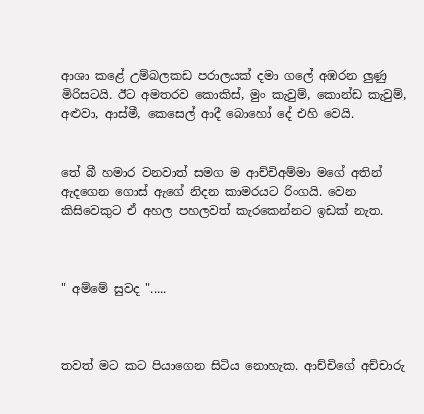ආශා කළේ උම්බලකඩ පරාලයක් දමා ගලේ අඹරන ලුණු මිරිසටයි. ඊට අමතරව කොකිස්, මුං කැවුම්, කොන්ඩ කැවුම්, අළුවා, ආස්මී, කෙසෙල් ආදී බොහෝ දේ එහි වෙයි.


තේ බී හමාර වනවාත් සමග ම ආච්චිඅම්මා මගේ අතින් ඇදගෙන ගොස් ඇගේ නිදන කාමරයට රිංගයි. වෙන කිසිවෙකුට ඒ අහල පහලවත් කැරකෙන්නට ඉඩක් නැත.



" අම්මේ සුවද ".....



තවත් මට කට පියාගෙන සිටිය නොහැක. ආච්චිගේ අච්චාරු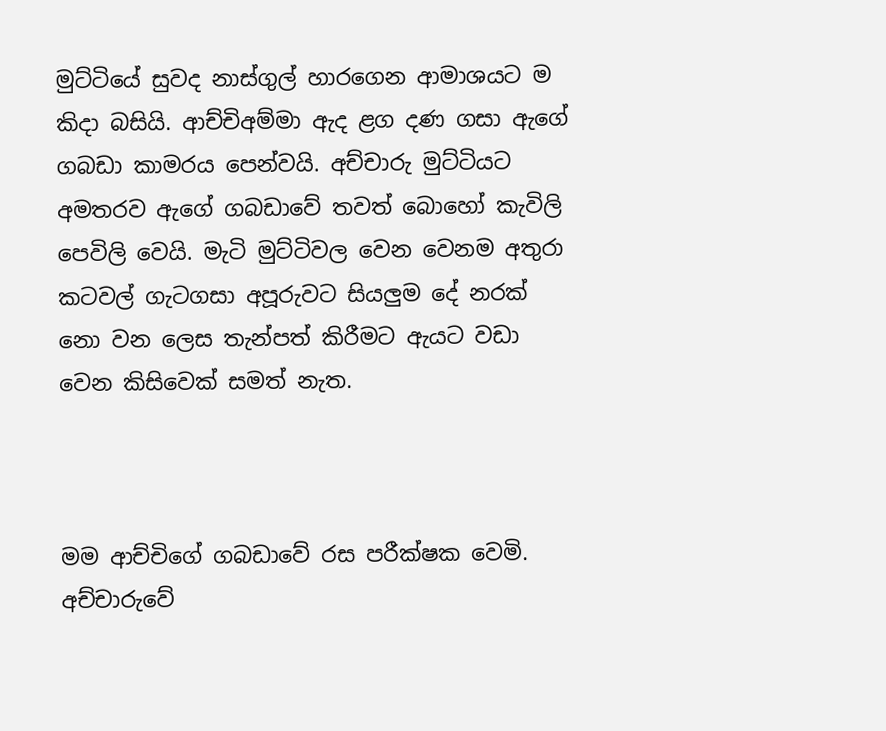මුට්ටියේ සුවද නාස්ගුල් හාරගෙන ආමාශයට ම කිදා බසියි. ආච්චිඅම්මා ඇද ළග දණ ගසා ඇගේ ගබඩා කාමරය පෙන්වයි. අච්චාරු මුට්ටියට අමතරව ඇගේ ගබඩාවේ තවත් බොහෝ කැවිලි පෙවිලි වෙයි. මැටි මුට්ටිවල වෙන වෙනම අතුරා කටවල් ගැටගසා අපූරුවට සියලුම දේ නරක් නො වන ලෙස තැන්පත් කිරීමට ඇයට වඩා වෙන කිසිවෙක් සමත් නැත.



මම ආච්චිගේ ගබඩාවේ රස පරීක්ෂක වෙමි. අච්චාරුවේ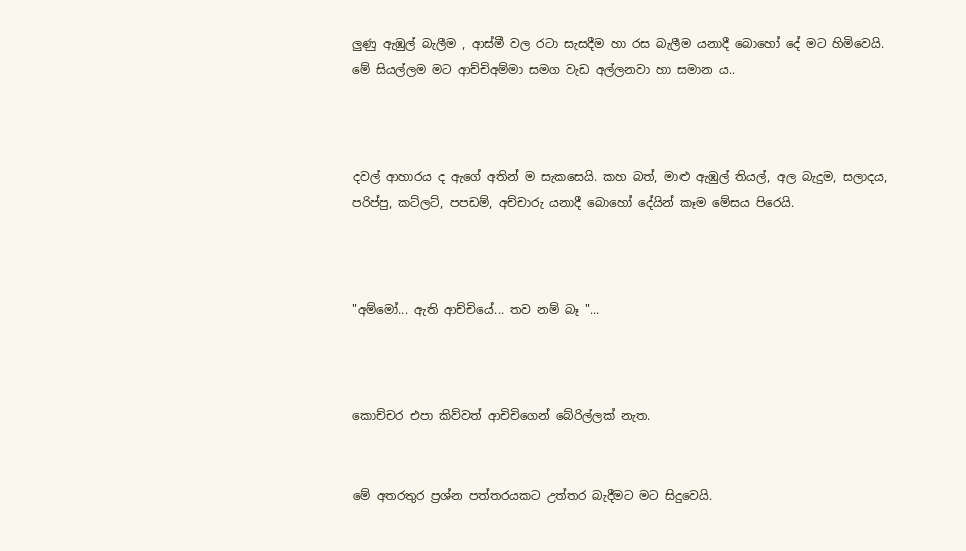ලුණු ඇඹුල් බැලීම , ආස්මී වල රටා සැසදීම හා රස බැලීම යනාදී බොහෝ දේ මට හිමිවෙයි. මේ සියල්ලම මට ආච්චිඅම්මා සමග වැඩ අල්ලනවා හා සමාන ය..



දවල් ආහාරය ද ඇගේ අතින් ම සැකසෙයි. කහ බත්, මාළු ඇඹුල් තියල්, අල බැදුම, සලාදය, පරිප්පු, කට්ලට්, පපඩම්, අච්චාරු යනාදී බොහෝ දේයින් කෑම මේසය පිරෙයි.



"අම්මෝ... ඇති ආච්චියේ... තව නම් බෑ "...



කොච්චර එපා කිව්වත් ආචිචිගෙන් බේරිල්ලක් නැත.


මේ අතරතුර ප්‍රශ්න පත්තරයකට උත්තර බැදීමට මට සිදුවෙයි.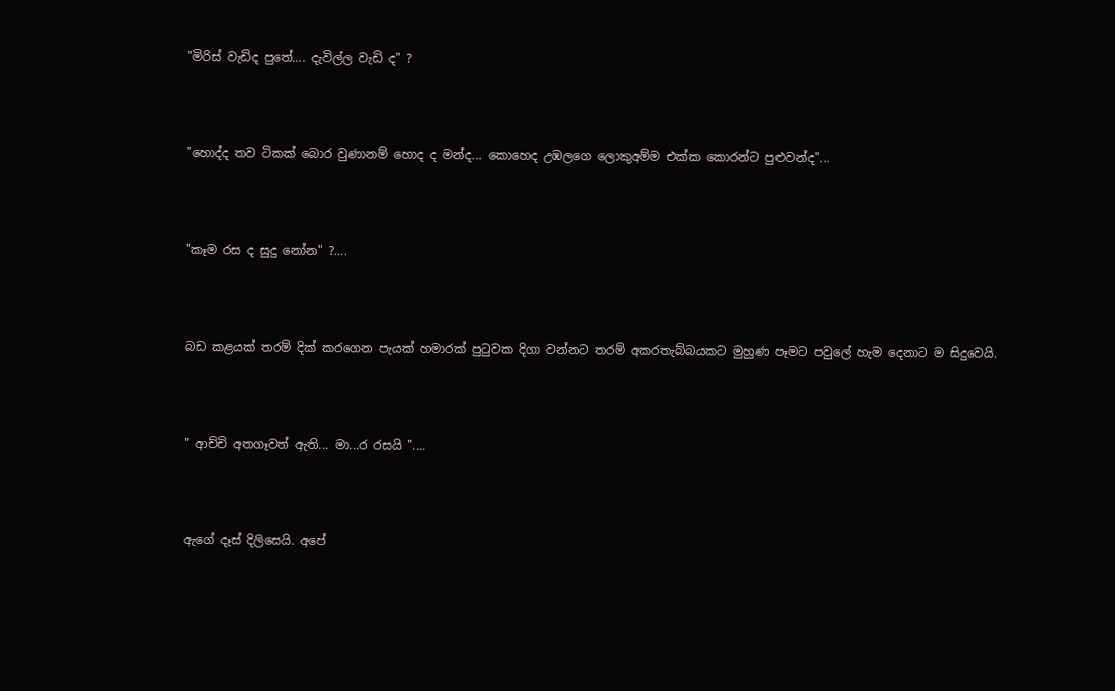"මිරිස් වැඩිද පුතේ.... දැවිල්ල වැඩි ද" ?



"හොද්ද තව ටිකක් බොර වුණානම් හොද ද මන්ද... කොහෙද උඹලගෙ ලොකුඅම්ම එක්ක කොරන්ට පුළුවන්ද"...



"කෑම රස ද සුදු නෝන" ?....



බඩ කළයක් තරම් දික් කරගෙන පැයක් හමාරක් පුටුවක දිගා වන්නට තරම් අකරතැබ්බයකට මුහුණ පෑමට පවුලේ හැම දෙනාට ම සිදුවෙයි.



" ආච්චි අතගෑවත් ඇති... මා...ර රසයි "....



ඇගේ දෑස් දිලිසෙයි. අපේ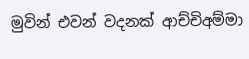මුවින් එවන් වදනක් ආච්චිඅම්මා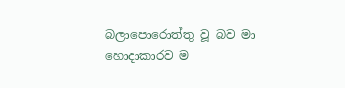බලාපොරොත්තු වූ බව මා හොදාකාරව ම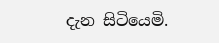දැන සිටියෙමි.